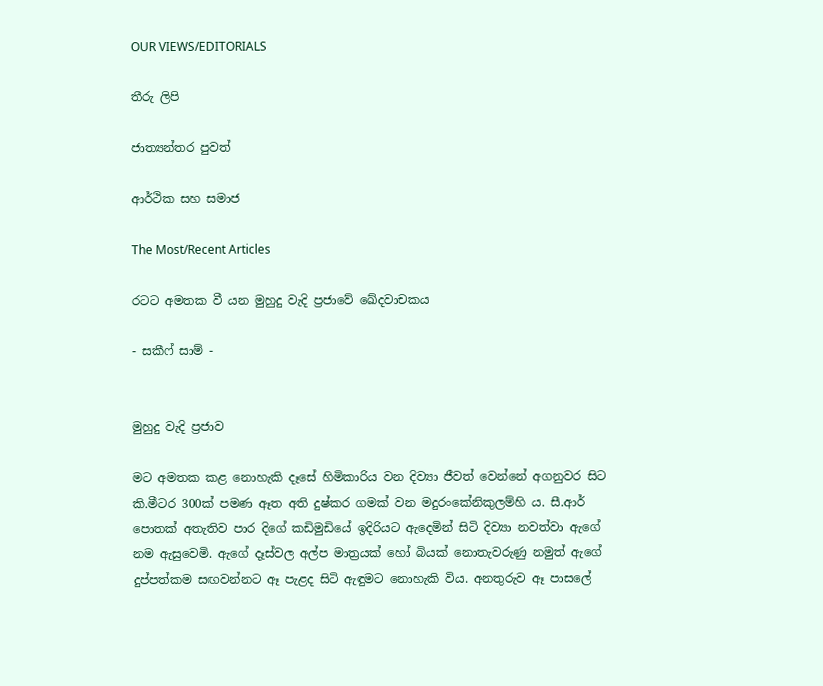OUR VIEWS/EDITORIALS

තීරු ලිපි

ජාත්‍යන්තර පුවත්

ආර්ථික සහ සමාජ

The Most/Recent Articles

රටට අමතක වී යන මුහුදු වැදි ප්‍රජාවේ ඛේදවාචකය

- සකීෆ් සාම් -


මුහුදු වැදි ප්‍රජාව

මට අමතක කළ නොහැකි දෑසේ හිමිකාරිය වන දිව්‍යා ජීවත් වෙන්නේ අගනුවර සිට කි.මීටර 300ක් පමණ ඈත අති දුෂ්කර ගමක් වන මදුරංකේනිකුලම්හි ය. සී.ආර් පොතක් අතැතිව පාර දිගේ කඩිමුඩියේ ඉදිරියට ඇදෙමින් සිටි දිව්‍යා නවත්වා ඇගේ නම ඇසුවෙමි. ඇගේ දෑස්වල අල්ප මාත්‍රයක් හෝ බියක් නොතැවරුණු නමුත් ඇගේ දුප්පත්කම සඟවන්නට ඈ පැළද සිටි ඇඳුමට නොහැකි විය. අනතුරුව ඈ පාසලේ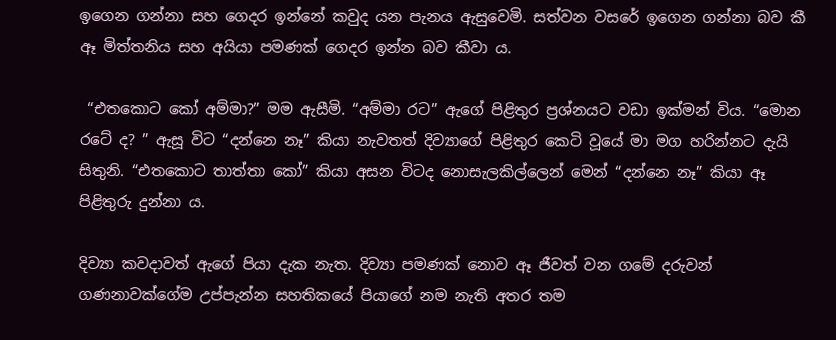ඉගෙන ගන්නා සහ ගෙදර ඉන්නේ කවුද යන පැනය ඇසුවෙමි. සත්වන වසරේ ඉගෙන ගන්නා බව කී ඈ මිත්තනිය සහ අයියා පමණක් ගෙදර ඉන්න බව කීවා ය.

 “එතකොට කෝ අම්මා?” මම ඇසීමි. “අම්මා රට” ඇගේ පිළිතුර ප්‍රශ්නයට වඩා ඉක්මන් විය. “මොන රටේ ද? ” ඇසූ විට “දන්නෙ නෑ” කියා නැවතත් දිව්‍යාගේ පිළිතුර කෙටි වූයේ මා මග හරින්නට දැයි සිතුනි. “එතකොට තාත්තා කෝ” කියා අසන විටද නොසැලකිල්ලෙන් මෙන් “දන්නෙ නෑ” කියා ඈ පිළිතුරු දුන්නා ය.

දිව්‍යා කවදාවත් ඇගේ පියා දැක නැත. දිව්‍යා පමණක් නොව ඈ ජීවත් වන ගමේ දරුවන් ගණනාවක්ගේම උප්පැන්න සහතිකයේ පියාගේ නම නැති අතර තම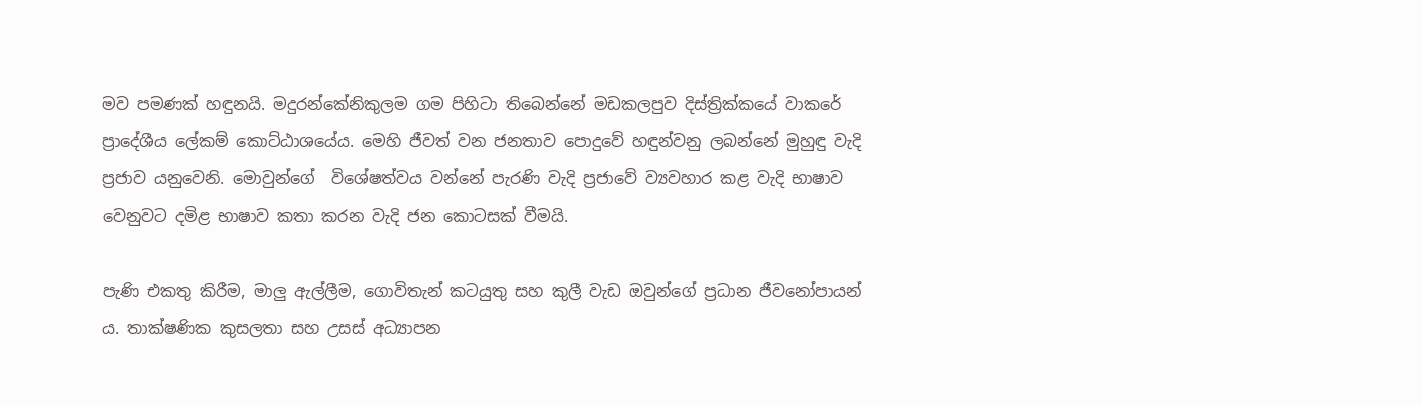මව පමණක් හඳුනයි. මදුරන්කේනිකුලම ගම පිහිටා තිබෙන්නේ මඩකලපුව දිස්ත්‍රික්කයේ වාකරේ ප්‍රාදේශීය ලේකම් කොට්ඨාශයේය. මෙහි ජීවත් වන ජනතාව පොදුවේ හඳුන්වනු ලබන්නේ මුහුඳු වැදි ප්‍රජාව යනුවෙනි. මොවුන්ගේ  විශේෂත්වය වන්නේ පැරණි වැදි ප්‍රජාවේ ව්‍යවහාර කළ වැදි භාෂාව වෙනුවට දමිළ භාෂාව කතා කරන වැදි ජන කොටසක් වීමයි.

පැණි එකතු කිරීම, මාලු ඇල්ලීම, ගොවිතැන් කටයුතු සහ කුලී වැඩ ඔවුන්ගේ ප්‍රධාන ජීවනෝපායන් ය. තාක්ෂණික කුසලතා සහ උසස් අධ්‍යාපන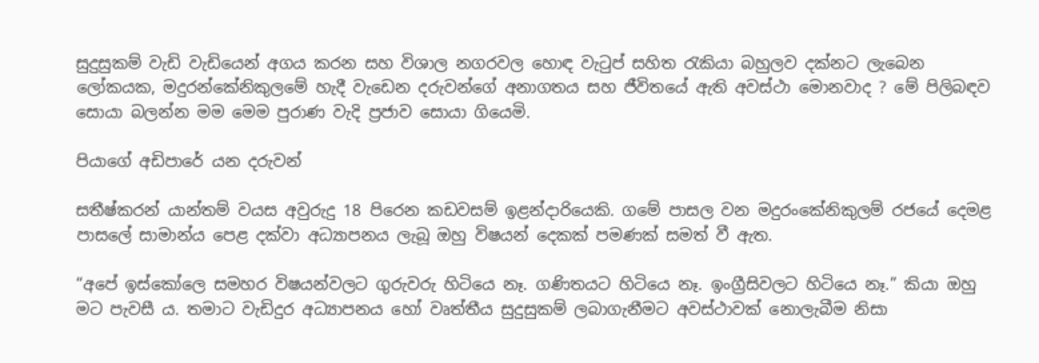සුදුසුකම් වැඩි වැඩියෙන් අගය කරන සහ විශාල නගරවල හොඳ වැටුප් සහිත රැකියා බහුලව දක්නට ලැබෙන ලෝකයක, මදුරන්කේනිකුලමේ හැදී වැඩෙන දරුවන්ගේ අනාගතය සහ ජීවිතයේ ඇති අවස්ථා මොනවාද ? මේ පිලිබඳව සොයා බලන්න මම මෙම පුරාණ වැදි ප්‍රජාව සොයා ගියෙමි.

පියාගේ අඩිපාරේ යන දරුවන්

සතීෂ්කරන් යාන්තම් වයස අවුරුදු 18 පිරෙන කඩවසම් ඉළන්දාරියෙකි. ගමේ පාසල වන මදුරංකේනිකුලම් රජයේ දෙමළ පාසලේ සාමාන්ය පෙළ දක්වා අධ්‍යාපනය ලැබූ ඔහු විෂයන් දෙකක් පමණක් සමත් වී ඇත.

“අපේ ඉස්කෝලෙ සමහර විෂයන්වලට ගුරුවරු හිටියෙ නෑ. ගණිතයට හිටියෙ නෑ. ඉංග්‍රීසිවලට හිටියෙ නෑ.” කියා ඔහු මට පැවසී ය. තමාට වැඩිදුර අධ්‍යාපනය හෝ වෘත්තීය සුදුසුකම් ලබාගැනීමට අවස්ථාවක් නොලැබීම නිසා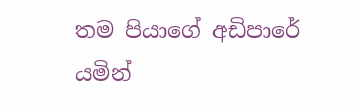තම පියාගේ අඩිපාරේ යමින්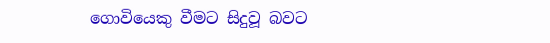ගොවියෙකු වීමට සිදුවූ බවට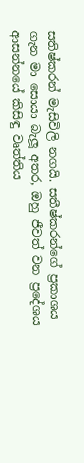සතිෂ්කරන් මැසිවිලි නගයි. සතීෂ්කරන්ගේ ප්‍රකාශය ගැන මා සොයා බැලූ අතර, ඔහු ජීවත් වන ප්‍රදේශය ආසන්නයේ කිසිඳු වෘත්තිය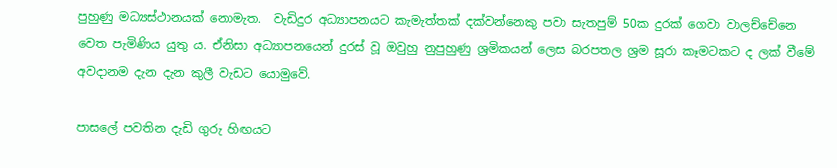පුහුණු මධ්‍යස්ථානයක් නොමැත.  වැඩිදුර අධ්‍යාපනයට කැමැත්තක් දක්වන්නෙකු පවා සැතපුම් 50ක දුරක් ගෙවා වාලච්චේනෙ වෙත පැමිණිය යුතු ය. ඒනිසා අධ්‍යාපනයෙන් දුරස් වූ ඔවුහු නුපුහුණු ශ්‍රමිකයන් ලෙස බරපතල ශ්‍රම සූරා කෑමටකට ද ලක් වීමේ අවදානම දැන දැන කුලී වැඩට යොමුවේ.

පාසලේ පවතින දැඩි ගුරු හිඟයට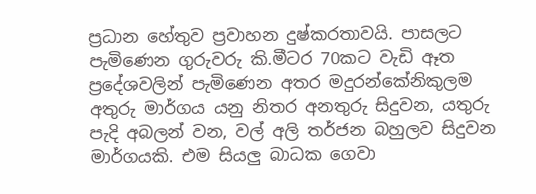ප්‍රධාන හේතුව ප්‍රවාහන දුෂ්කරතාවයි. පාසලට පැමිණෙන ගුරුවරු කි.මීටර 70කට වැඩි ඈත ප්‍රදේශවලින් පැමිණෙන අතර මදුරන්කේනිකුලම අතුරු මාර්ගය යනු නිතර අනතුරු සිදුවන, යතුරු පැදි අබලන් වන, වල් අලි තර්ජන බහුලව සිදුවන මාර්ගයකි. එම සියලු බාධක ගෙවා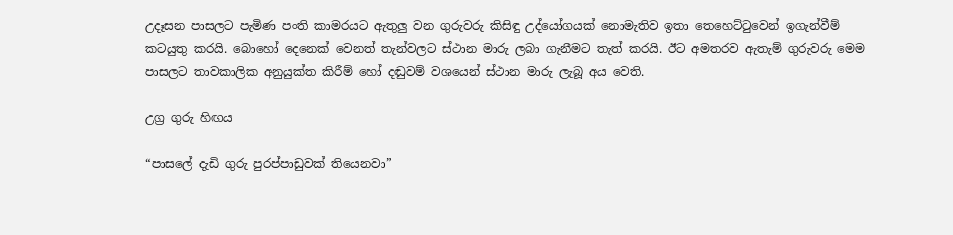උදෑසන පාසලට පැමිණ පංති කාමරයට ඇතුලු වන ගුරුවරු කිසිඳු උද්යෝගයක් නොමැතිව ඉතා තෙහෙට්ටුවෙන් ඉගැන්වීම් කටයුතු කරයි. බොහෝ දෙනෙක් වෙනත් තැන්වලට ස්ථාන මාරු ලබා ගැනීමට තැත් කරයි. ඊට අමතරව ඇතැම් ගුරුවරු මෙම පාසලට තාවකාලික අනුයුක්ත කිරීම් හෝ දඬුවම් වශයෙන් ස්ථාන මාරු ලැබූ අය වෙති.

උග්‍ර ගුරු හිඟය

“පාසලේ දැඩි ගුරු පුරප්පාඩුවක් තියෙනවා”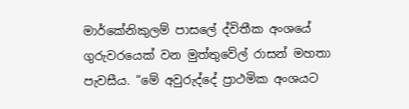මාර්කේනිකුලම් පාසලේ ද්විතීක අංශයේ ගුරුවරයෙක් වන මුත්තුවේල් රාසන් මහතා පැවසීය. “මේ අවුරුද්දේ ප්‍රාථමික අංශයට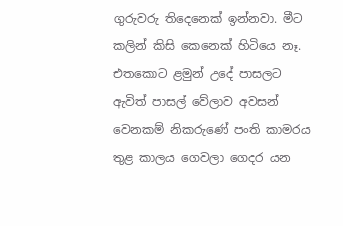ගුරුවරු තිදෙනෙක් ඉන්නවා. මීට කලින් කිසි කෙනෙක් හිටියෙ නෑ. එතකොට ළමුන් උදේ පාසලට ඇවිත් පාසල් වේලාව අවසන් වෙනකම් නිකරුණේ පංති කාමරය තුළ කාලය ගෙවලා ගෙදර යන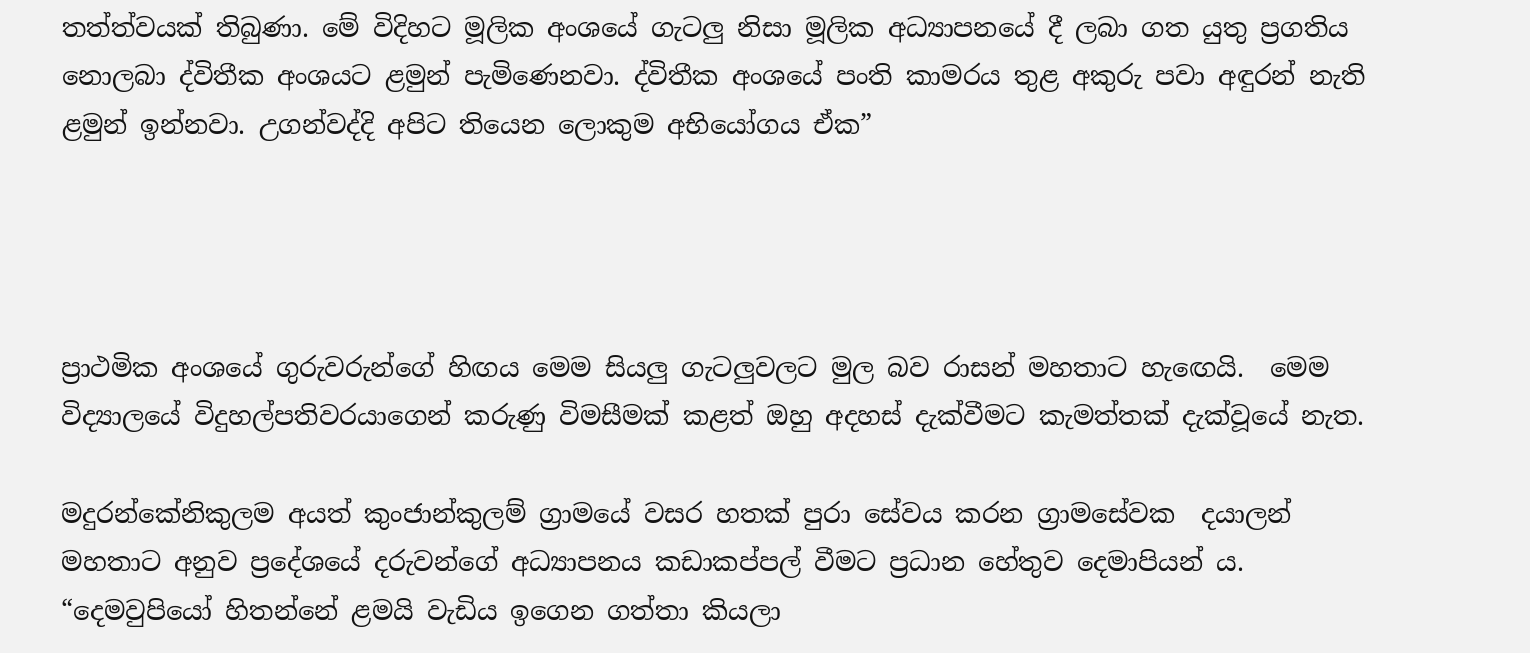තත්ත්වයක් තිබුණා. මේ විදිහට මූලික අංශයේ ගැටලු නිසා මූලික අධ්‍යාපනයේ දී ලබා ගත යුතු ප්‍රගතිය නොලබා ද්විතීක අංශයට ළමුන් පැමිණෙනවා. ද්විතීක අංශයේ පංති කාමරය තුළ අකුරු පවා අඳුරන් නැති ළමුන් ඉන්නවා. උගන්වද්දි අපිට තියෙන ලොකුම අභියෝගය ඒක”




ප්‍රාථමික අංශයේ ගුරුවරුන්ගේ හිඟය මෙම සියලු ගැටලුවලට මුල බව රාසන් මහතාට හැඟෙයි.  මෙම විද්‍යාලයේ විදුහල්පතිවරයාගෙන් කරුණු විමසීමක් කළත් ඔහු අදහස් දැක්වීමට කැමත්තක් දැක්වූයේ නැත.

මදුරන්කේනිකුලම අයත් කුංජාන්කුලම් ග්‍රාමයේ වසර හතක් පුරා සේවය කරන ග්‍රාමසේවක  දයාලන් මහතාට අනුව ප්‍රදේශයේ දරුවන්ගේ අධ්‍යාපනය කඩාකප්පල් වීමට ප්‍රධාන හේතුව දෙමාපියන් ය. “දෙමවුපියෝ හිතන්නේ ළමයි වැඩිය ඉගෙන ගත්තා කියලා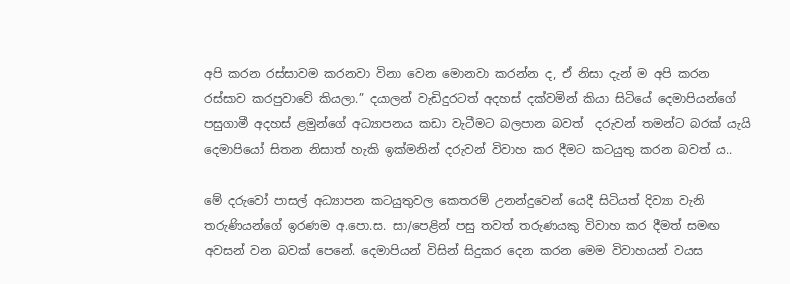අපි කරන රස්සාවම කරනවා විනා වෙන මොනවා කරන්න ද, ඒ නිසා දැන් ම අපි කරන රස්සාව කරපුවාවේ කියලා.” දයාලන් වැඩිදුරටත් අදහස් දක්වමින් කියා සිටියේ දෙමාපියන්ගේ පසුගාමී අදහස් ළමුන්ගේ අධ්‍යාපනය කඩා වැටීමට බලපාන බවත්  දරුවන් තමන්ට බරක් යැයි දෙමාපියෝ සිතන නිසාත් හැකි ඉක්මනින් දරුවන් විවාහ කර දීමට කටයුතු කරන බවත් ය..

මේ දරුවෝ පාසල් අධ්‍යාපන කටයුතුවල කෙතරම් උනන්දුවෙන් යෙදී සිටියත් දිව්‍යා වැනි තරුණියන්ගේ ඉරණම අ.පො.ස. සා/පෙළින් පසු තවත් තරුණයකු විවාහ කර දීමත් සමඟ අවසන් වන බවක් පෙනේ. දෙමාපියන් විසින් සිදුකර දෙන කරන මෙම විවාහයන් වයස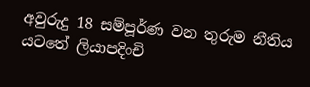අවුරුදු 18 සම්පූර්ණ වන තුරුම නීතිය යටතේ ලියාපදිංචි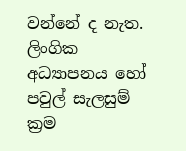වන්නේ ද නැත. ලිංගික අධ්‍යාපනය හෝ පවුල් සැලසුම් ක්‍රම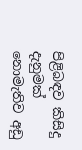පිළිබඳව කිසිදු දැනුමක් නොමැතිව අඩු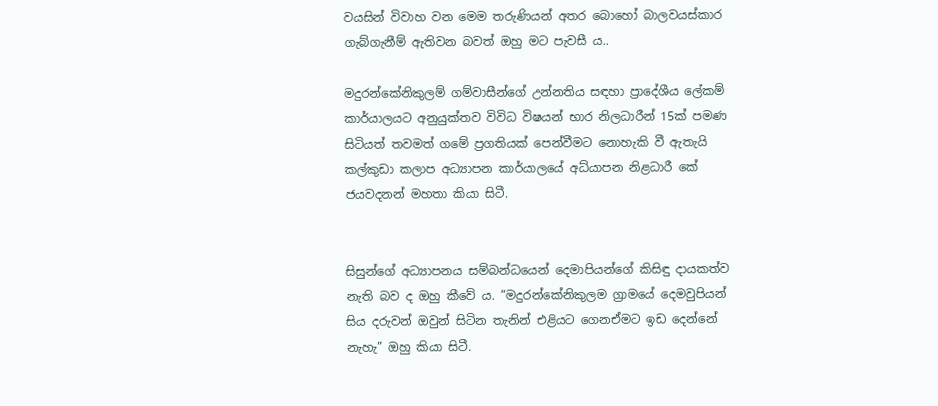වයසින් විවාහ වන මෙම තරුණියන් අතර බොහෝ බාලවයස්කාර ගැබ්ගැනීම් ඇතිවන බවත් ඔහු මට පැවසී ය..

මදුරන්කේනිකුලම් ගම්වාසීන්ගේ උන්නතිය සඳහා ප්‍රාදේශීය ලේකම් කාර්යාලයට අනුයුක්තව විවිධ විෂයන් භාර නිලධාරීන් 15ක් පමණ සිටියත් තවමත් ගමේ ප්‍රගතියක් පෙන්වීමට නොහැකි වී ඇතැයි කල්කුඩා කලාප අධ්‍යාපන කාර්යාලයේ අධ්යාපන නිළධාරී කේ ජයවදනන් මහතා කියා සිටී.


සිසුන්ගේ අධ්‍යාපනය සම්බන්ධයෙන් දෙමාපියන්ගේ කිසිඳු දායකත්ව නැති බව ද ඔහු කීවේ ය. “මදුරන්කේනිකුලම ග්‍රාමයේ දෙමවුපියන් සිය දරුවන් ඔවුන් සිටින තැනින් එළියට ගෙනඒමට ඉඩ දෙන්නේ නැහැ” ඔහු කියා සිටී.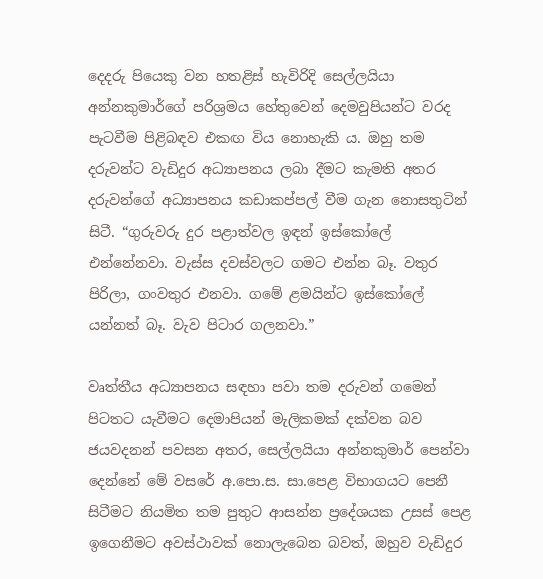දෙදරු පියෙකු වන හතළිස් හැවිරිදි සෙල්ලයියා අන්නකුමාර්ගේ පරිශ්‍රමය හේතුවෙන් දෙමවුපියන්ට වරද පැටවීම පිළිබඳව එකඟ විය නොහැකි ය. ඔහු තම දරුවන්ට වැඩිදුර අධ්‍යාපනය ලබා දීමට කැමති අතර දරුවන්ගේ අධ්‍යාපනය කඩාකප්පල් වීම ගැන නොසතුටින් සිටී. “ගුරුවරු දුර පළාත්වල ඉඳන් ඉස්කෝලේ එන්නේනවා. වැස්ස දවස්වලට ගමට එන්න බෑ. වතුර පිරිලා, ගංවතුර එනවා. ගමේ ළමයින්ට ඉස්කෝලේ යන්නත් බෑ. වැව පිටාර ගලනවා.”

වෘත්තීය අධ්‍යාපනය සඳහා පවා තම දරුවන් ගමෙන් පිටතට යැවීමට දෙමාපියන් මැලිකමක් දක්වන බව ජයවදනන් පවසන අතර, සෙල්ලයියා අන්නකුමාර් පෙන්වා දෙන්නේ මේ වසරේ අ.පො.ස. සා.පෙළ විභාගයට පෙනී සිටීමට නියමිත තම පුතුට ආසන්න ප්‍රදේශයක උසස් පෙළ ඉගෙනීමට අවස්ථාවක් නොලැබෙන බවත්, ඔහුව වැඩිදුර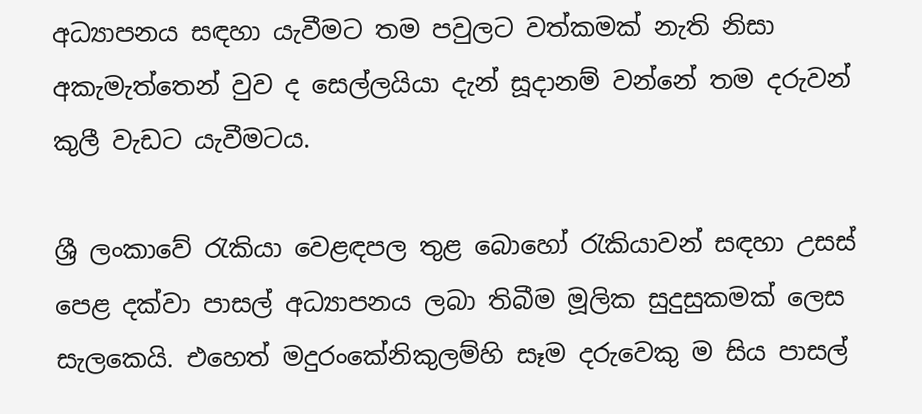අධ්‍යාපනය සඳහා යැවීමට තම පවුලට වත්කමක් නැති නිසා අකැමැත්තෙන් වුව ද සෙල්ලයියා දැන් සූදානම් වන්නේ තම දරුවන් කුලී වැඩට යැවීමටය.

ශ්‍රී ලංකාවේ රැකියා වෙළඳපල තුළ බොහෝ රැකියාවන් සඳහා උසස් පෙළ දක්වා පාසල් අධ්‍යාපනය ලබා තිබීම මූලික සුදුසුකමක් ලෙස සැලකෙයි. එහෙත් මදුරංකේනිකුලම්හි සෑම දරුවෙකු ම සිය පාසල්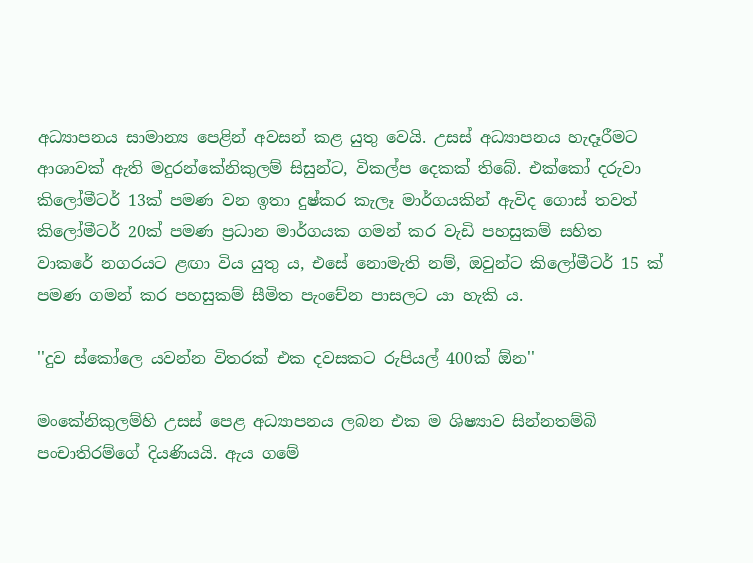අධ්‍යාපනය සාමාන්‍ය පෙළින් අවසන් කළ යුතු වෙයි. උසස් අධ්‍යාපනය හැදෑරීමට ආශාවක් ඇති මදුරන්කේනිකුලම් සිසුන්ට, විකල්ප දෙකක් තිබේ. එක්කෝ දරුවා කිලෝමීටර් 13ක් පමණ වන ඉතා දුෂ්කර කැලෑ මාර්ගයකින් ඇවිද ගොස් තවත් කිලෝමීටර් 20ක් පමණ ප්‍රධාන මාර්ගයක ගමන් කර වැඩි පහසුකම් සහිත වාකරේ නගරයට ළඟා විය යුතු ය, එසේ නොමැති නම්, ඔවුන්ට කිලෝමීටර් 15 ක් පමණ ගමන් කර පහසුකම් සීමිත පැංචේන පාසලට යා හැකි ය.

''දුව ස්කෝලෙ යවන්න විතරක් එක දවසකට රුපියල් 400ක් ඕන''

මංකේනිකුලම්හි උසස් පෙළ අධ්‍යාපනය ලබන එක ම ශිෂ්‍යාව සින්නතම්බි පංචාතිරම්ගේ දියණියයි. ඇය ගමේ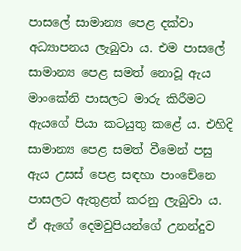පාසලේ සාමාන්‍ය පෙළ දක්වා අධ්‍යාපනය ලැබුවා ය. එම පාසලේ සාමාන්‍ය පෙළ සමත් නොවූ ඇය මාංකේනි පාසලට මාරු කිරීමට ඇයගේ පියා කටයුතු කළේ ය. එහිදි සාමාන්‍ය පෙළ සමත් වීමෙන් පසු ඇය උසස් පෙළ සඳහා පාංචේනෙ පාසලට ඇතුළත් කරනු ලැබුවා ය. ඒ ඇගේ දෙමවුපියන්ගේ උනන්දුව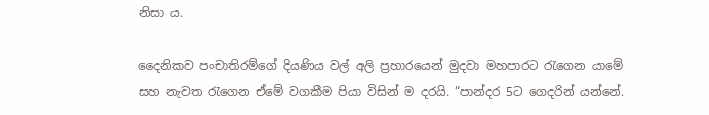නිසා ය.

දෛනිකව පංචාතිරම්ගේ දියණිය වල් අලි ප්‍රහාරයෙන් මුදවා මහපාරට රැගෙන යාමේ සහ නැවත රැගෙන ඒමේ වගකීම පියා විසින් ම දරයි. “පාන්දර 5ට ගෙදරින් යන්නේ.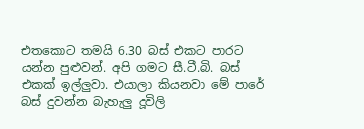එතකොට තමයි 6.30 බස් එකට පාරට යන්න පුළුවන්. අපි ගමට සී.ටී.බි. බස් එකක් ඉල්ලුවා. එයාලා කියනවා මේ පාරේ බස් දුවන්න බැහැලු දූවිලි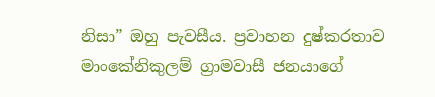නිසා” ඔහු පැවසීය. ප්‍රවාහන දුෂ්කරතාව මාංකේනිකුලම් ග්‍රාමවාසී ජනයාගේ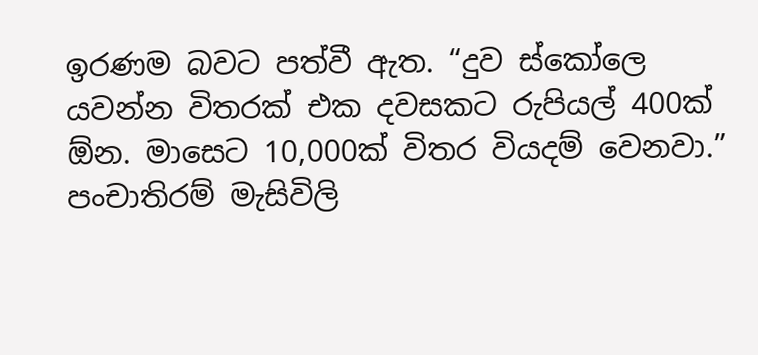ඉරණම බවට පත්වී ඇත. “දුව ස්කෝලෙ යවන්න විතරක් එක දවසකට රුපියල් 400ක් ඕන. මාසෙට 10,000ක් විතර වියදම් වෙනවා.” පංචාතිරම් මැසිවිලි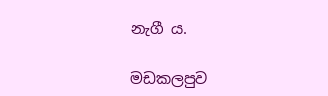නැගී ය.

මඩකලපුව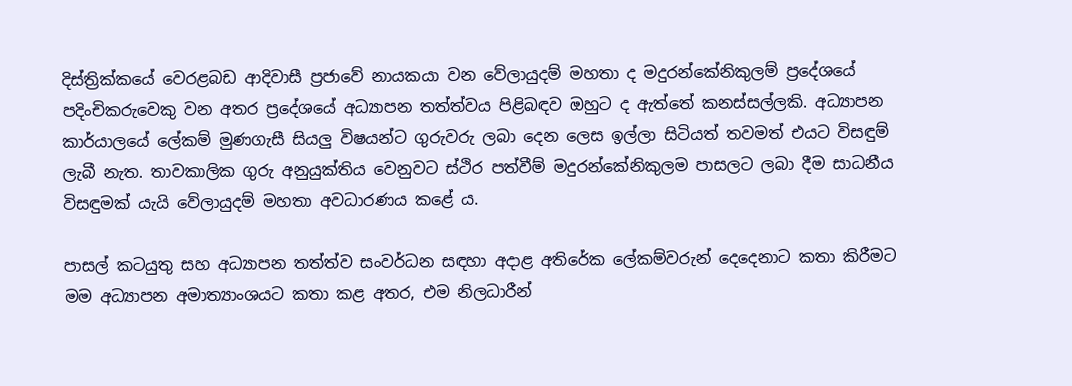දිස්ත්‍රික්කයේ වෙරළබඩ ආදිවාසී ප්‍රජාවේ නායකයා වන වේලායුදම් මහතා ද මදුරන්කේනිකුලම් ප්‍රදේශයේ පදිංචිකරුවෙකු වන අතර ප්‍රදේශයේ අධ්‍යාපන තත්ත්වය පිළිබඳව ඔහුට ද ඇත්තේ කනස්සල්ලකි. අධ්‍යාපන කාර්යාලයේ ලේකම් මුණගැසී සියලු විෂයන්ට ගුරුවරු ලබා දෙන ලෙස ඉල්ලා සිටියත් තවමත් එයට විසඳුම් ලැබී නැත. තාවකාලික ගුරු අනුයුක්තිය වෙනුවට ස්ථිර පත්වීම් මදුරන්කේනිකුලම පාසලට ලබා දීම සාධනීය විසඳුමක් යැයි වේලායුදම් මහතා අවධාරණය කළේ ය.

පාසල් කටයුතු සහ අධ්‍යාපන තත්ත්ව සංවර්ධන සඳහා අදාළ අතිරේක ලේකම්වරුන් දෙදෙනාට කතා කිරීමට මම අධ්‍යාපන අමාත්‍යාංශයට කතා කළ අතර, එම නිලධාරීන්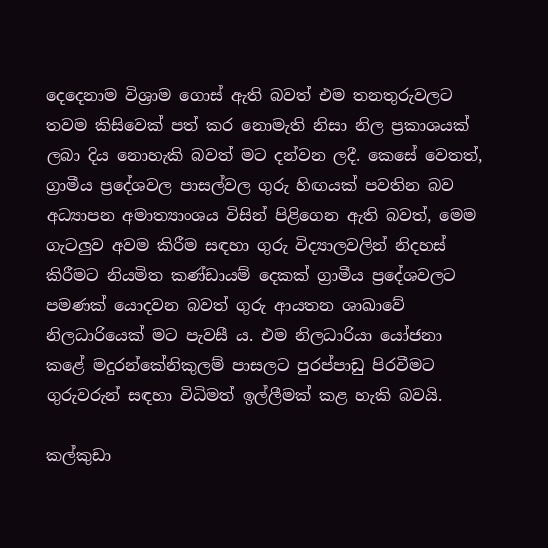දෙදෙනාම විශ්‍රාම ගොස් ඇති බවත් එම තනතුරුවලට තවම කිසිවෙක් පත් කර නොමැති නිසා නිල ප්‍රකාශයක් ලබා දිය නොහැකි බවත් මට දන්වන ලදී. කෙසේ වෙතත්, ග්‍රාමීය ප්‍රදේශවල පාසල්වල ගුරු හිඟයක් පවතින බව අධ්‍යාපන අමාත්‍යාංශය විසින් පිළිගෙන ඇති බවත්, මෙම ගැටලුව අවම කිරීම සඳහා ගුරු විද්‍යාලවලින් නිදහස් කිරීමට නියමිත කණ්ඩායම් දෙකක් ග්‍රාමීය ප්‍රදේශවලට පමණක් යොදවන බවත් ගුරු ආයතන ශාඛාවේ නිලධාරියෙක් මට පැවසී ය. එම නිලධාරියා යෝජනා කළේ මදුරන්කේනිකුලම් පාසලට පුරප්පාඩු පිරවීමට ගුරුවරුන් සඳහා විධිමත් ඉල්ලීමක් කළ හැකි බවයි.

කල්කුඩා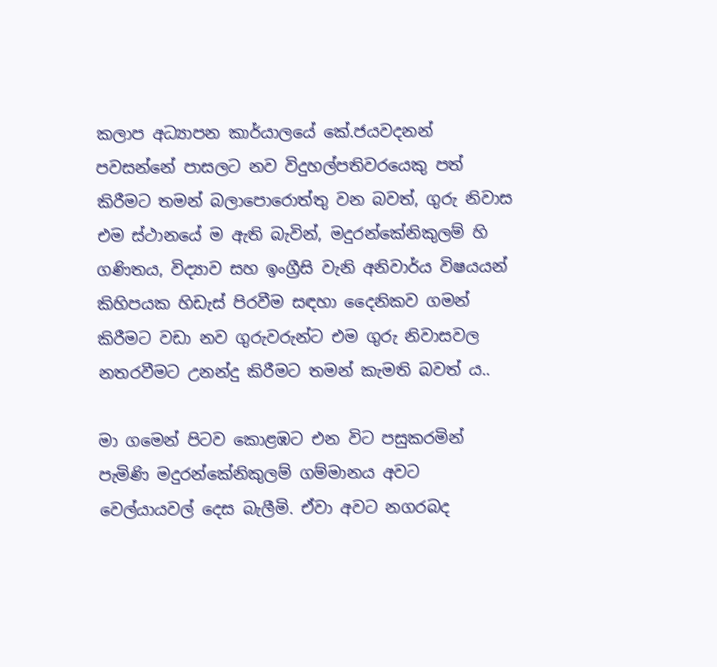කලාප අධ්‍යාපන කාර්යාලයේ කේ.ජයවදනන් පවසන්නේ පාසලට නව විදුහල්පතිවරයෙකු පත් කිරීමට තමන් බලාපොරොත්තු වන බවත්, ගුරු නිවාස එම ස්ථානයේ ම ඇති බැවින්, මදුරන්කේනිකුලම් හි ගණිතය, විද්‍යාව සහ ඉංග්‍රීසි වැනි අනිවාර්ය විෂයයන් කිහිපයක හිඩැස් පිරවීම සඳහා දෛනිකව ගමන් කිරීමට වඩා නව ගුරුවරුන්ට එම ගුරු නිවාසවල නතරවීමට උනන්දු කිරීමට තමන් කැමති බවත් ය..

මා ගමෙන් පිටව කොළඹට එන විට පසුකරමින් පැමිණි මදුරන්කේනිකුලම් ගම්මානය අවට වෙල්යායවල් දෙස බැලීමි. ඒවා අවට නගරබද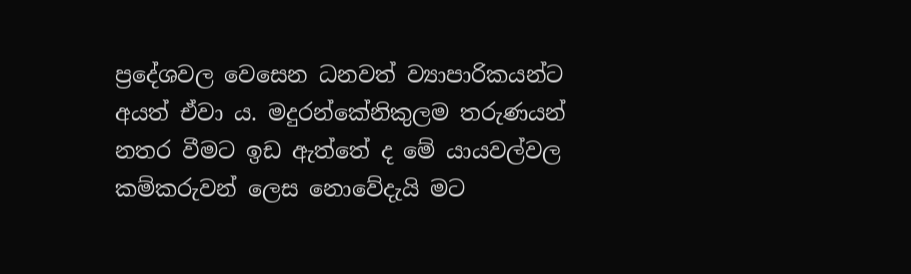ප්‍රදේශවල වෙසෙන ධනවත් ව්‍යාපාරිකයන්ට අයත් ඒවා ය. මදුරන්කේනිකුලම තරුණයන් නතර වීමට ඉඩ ඇත්තේ ද මේ යායවල්වල කම්කරුවන් ලෙස නොවේදැයි මට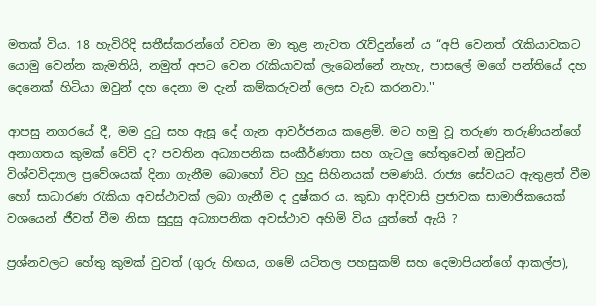මතක් විය. 18 හැවිරිදි සතීස්කරන්ගේ වචන මා තුළ නැවත රැව්දුන්නේ ය “අපි වෙනත් රැකියාවකට යොමු වෙන්න කැමතියි, නමුත් අපට වෙන රැකියාවක් ලැබෙන්නේ නැහැ, පාසලේ මගේ පන්තියේ දහ දෙනෙක් හිටියා ඔවුන් දහ දෙනා ම දැන් කම්කරුවන් ලෙස වැඩ කරනවා.''

ආපසු නගරයේ දී, මම දුටු සහ ඇසූ දේ ගැන ආවර්ජනය කළෙමි. මට හමු වූ තරුණ තරුණියන්ගේ අනාගතය කුමක් වේවි ද? පවතින අධ්‍යාපනික සංකීර්ණතා සහ ගැටලු හේතුවෙන් ඔවුන්ට විශ්වවිද්‍යාල ප්‍රවේශයක් දිනා ගැනීම බොහෝ විට හුදු සිහිනයක් පමණයි. රාජ්‍ය සේවයට ඇතුළත් වීම හෝ සාධාරණ රැකියා අවස්ථාවක් ලබා ගැනීම ද දුෂ්කර ය. කුඩා ආදිවාසි ප්‍රජාවක සාමාජිකයෙක් වශයෙන් ජීවත් වීම නිසා සුදුසු අධ්‍යාපනික අවස්ථාව අහිමි විය යුත්තේ ඇයි ?

ප්‍රශ්නවලට හේතු කුමක් වුවත් (ගුරු හිඟය, ගමේ යටිතල පහසුකම් සහ දෙමාපියන්ගේ ආකල්ප),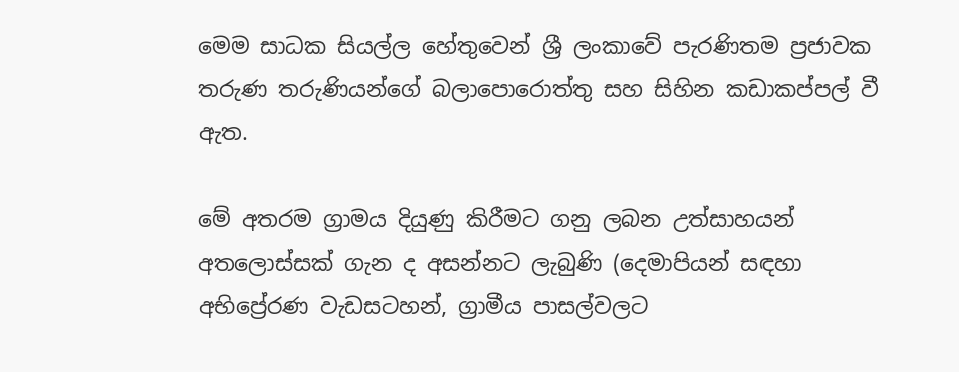මෙම සාධක සියල්ල හේතුවෙන් ශ්‍රී ලංකාවේ පැරණිතම ප්‍රජාවක තරුණ තරුණියන්ගේ බලාපොරොත්තු සහ සිහින කඩාකප්පල් වී ඇත.

මේ අතරම ග්‍රාමය දියුණු කිරීමට ගනු ලබන උත්සාහයන් අතලොස්සක් ගැන ද අසන්නට ලැබුණි (දෙමාපියන් සඳහා අභිප්‍රේරණ වැඩසටහන්, ග්‍රාමීය පාසල්වලට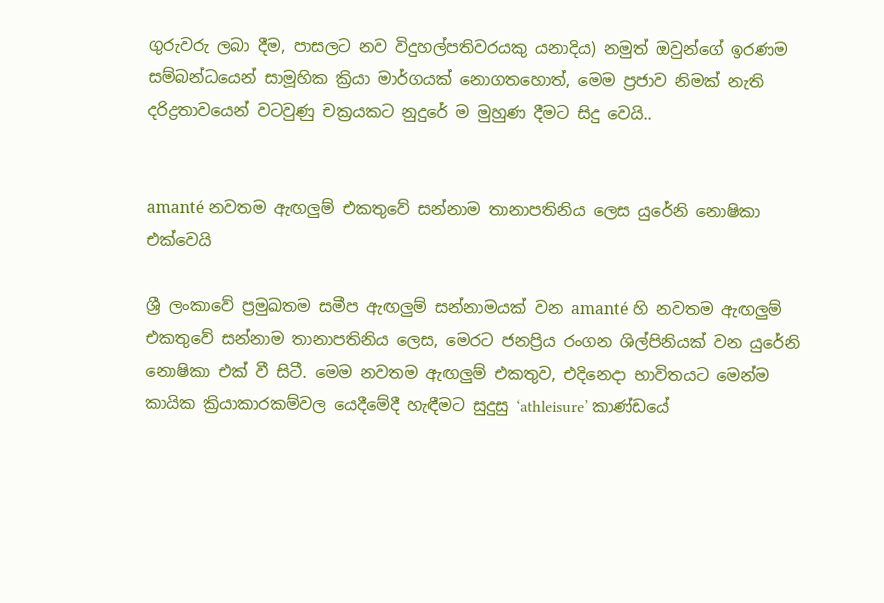ගුරුවරු ලබා දීම, පාසලට නව විදුහල්පතිවරයකු යනාදිය) නමුත් ඔවුන්ගේ ඉරණම සම්බන්ධයෙන් සාමූහික ක්‍රියා මාර්ගයක් නොගතහොත්, මෙම ප්‍රජාව නිමක් නැති දරිද්‍රතාවයෙන් වටවුණු චක්‍රයකට නුදුරේ ම මුහුණ දීමට සිදු වෙයි..


amanté නවතම ඇඟලුම් එකතුවේ සන්නාම තානාපතිනිය ලෙස යුරේනි නොෂිකා එක්වෙයි

ශ්‍රී ලංකාවේ ප්‍රමුඛතම සමීප ඇඟලුම් සන්නාමයක් වන amanté හි නවතම ඇඟලුම් එකතුවේ සන්නාම තානාපතිනිය ලෙස, මෙරට ජනප්‍රිය රංගන ශිල්පිනියක් වන යුරේනි නොෂිකා එක් වී සිටී. මෙම නවතම ඇඟලුම් එකතුව, එදිනෙදා භාවිතයට මෙන්ම කායික ක්‍රියාකාරකම්වල යෙදීමේදී හැඳීමට සුදුසු ‘athleisure’ කාණ්ඩයේ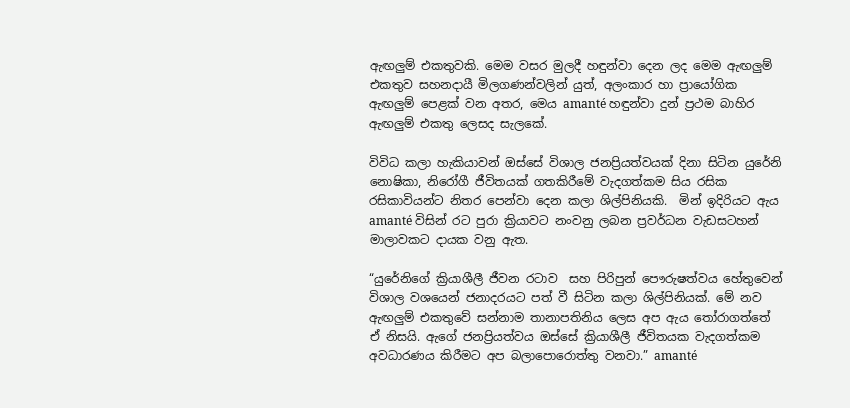ඇඟලුම් එකතුවකි. මෙම වසර මුලදී හඳුන්වා දෙන ලද මෙම ඇඟලුම් එකතුව සහනදායී මිලගණන්වලින් යුත්, අලංකාර හා ප්‍රායෝගික ඇඟලුම් පෙළක් වන අතර, මෙය amanté හඳුන්වා දුන් ප්‍රථම බාහිර ඇඟලුම් එකතු ලෙසද සැලකේ.

විවිධ කලා හැකියාවන් ඔස්සේ විශාල ජනප්‍රියත්වයක් දිනා සිටින යුරේනි නොෂිකා, නිරෝගී ජීවිතයක් ගතකිරීමේ වැදගත්කම සිය රසික රසිකාවියන්ට නිතර පෙන්වා දෙන කලා ශිල්පිනියකි.  මින් ඉදිරියට ඇය amanté විසින් රට පුරා ක්‍රියාවට නංවනු ලබන ප්‍රවර්ධන වැඩසටහන් මාලාවකට දායක වනු ඇත.

“යුරේනිගේ ක්‍රියාශීලී ජීවන රටාව  සහ පිරිපුන් පෞරුෂත්වය හේතුවෙන් විශාල වශයෙන් ජනාදරයට පත් වී සිටින කලා ශිල්පිනියක්. මේ නව ඇඟලුම් එකතුවේ සන්නාම තානාපතිනිය ලෙස අප ඇය තෝරාගත්තේ ඒ නිසයි. ඇගේ ජනප්‍රියත්වය ඔස්සේ ක්‍රියාශීලී ජීවිතයක වැදගත්කම අවධාරණය කිරීමට අප බලාපොරොත්තු වනවා.” amanté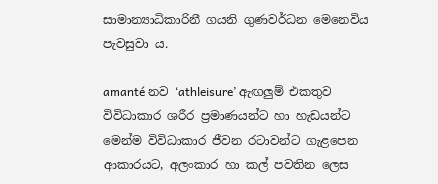සාමාන්‍යාධිකාරිනී ගයනි ගුණවර්ධන මෙනෙවිය පැවසුවා ය.

amanté නව ‘athleisure’ ඇඟලුම් එකතුව විවිධාකාර ශරීර ප්‍රමාණයන්ට හා හැඩයන්ට මෙන්ම විවිධාකාර ජීවන රටාවන්ට ගැළපෙන ආකාරයට, අලංකාර හා කල් පවතින ලෙස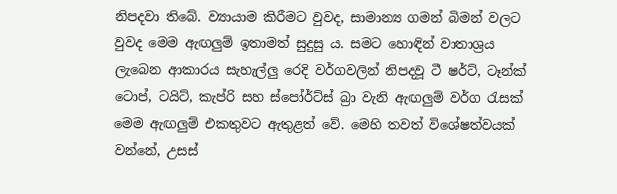නිපදවා තිබේ. ව්‍යායාම කිරීමට වුවද, සාමාන්‍ය ගමන් බිමන් වලට වුවද මෙම ඇඟලුම් ඉතාමත් සුදුසු ය. සමට හොඳින් වාතාශ්‍රය ලැබෙන ආකාරය සැහැල්ලු රෙදි වර්ගවලින් නිපදවූ ටී ෂර්ට්, ටෑන්ක් ටොප්, ටයිට්, කැප්රි සහ ස්පෝර්ට්ස් බ්‍රා වැනි ඇඟලුම් වර්ග රැසක් මෙම ඇඟලුම් එකතුවට ඇතුළත් වේ. මෙහි තවත් විශේෂත්වයක් වන්නේ, උසස්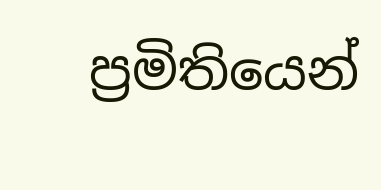ප්‍රමිතියෙන්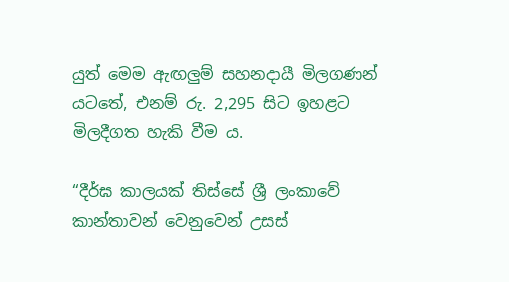යුත් මෙම ඇඟලුම් සහනදායී මිලගණන් යටතේ, එනම් රු. 2,295 සිට ඉහළට මිලදීගත හැකි වීම ය.

“දීර්ඝ කාලයක් තිස්සේ ශ්‍රී ලංකාවේ කාන්තාවන් වෙනුවෙන් උසස්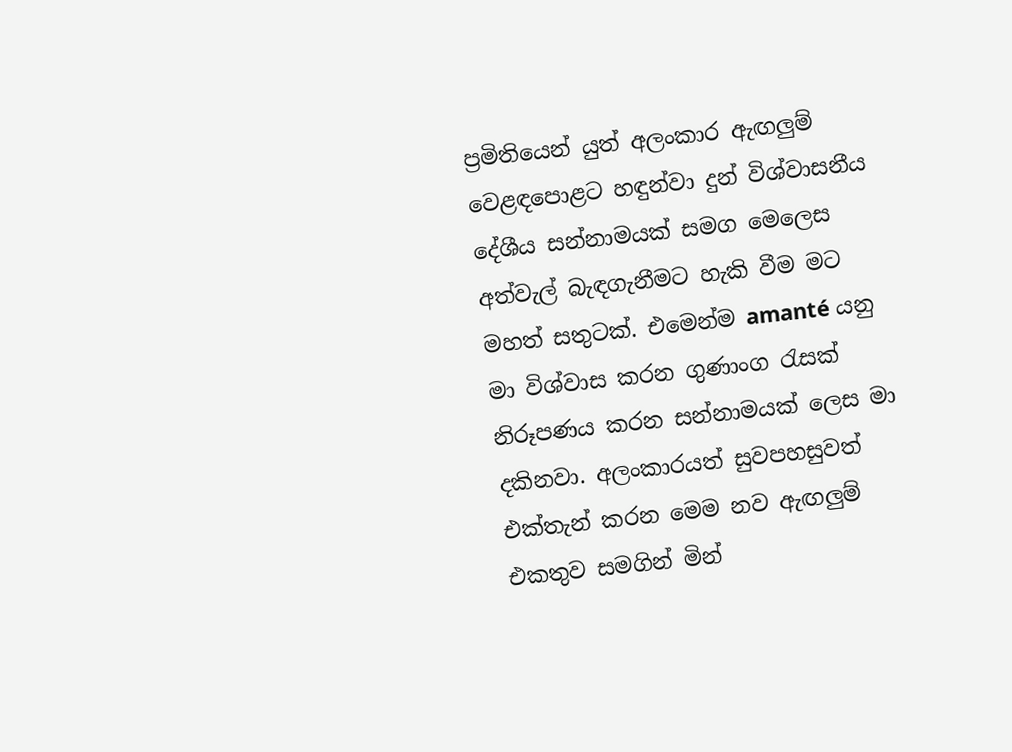ප්‍රමිතියෙන් යුත් අලංකාර ඇඟලුම් වෙළඳපොළට හඳුන්වා දුන් විශ්වාසනීය දේශීය සන්නාමයක් සමග මෙලෙස අත්වැල් බැඳගැනීමට හැකි වීම මට මහත් සතුටක්. එමෙන්ම amanté යනු මා විශ්වාස කරන ගුණාංග රැසක් නිරූපණය කරන සන්නාමයක් ලෙස මා දකිනවා. අලංකාරයත් සුවපහසුවත් එක්තැන් කරන මෙම නව ඇඟලුම් එකතුව සමගින් මින්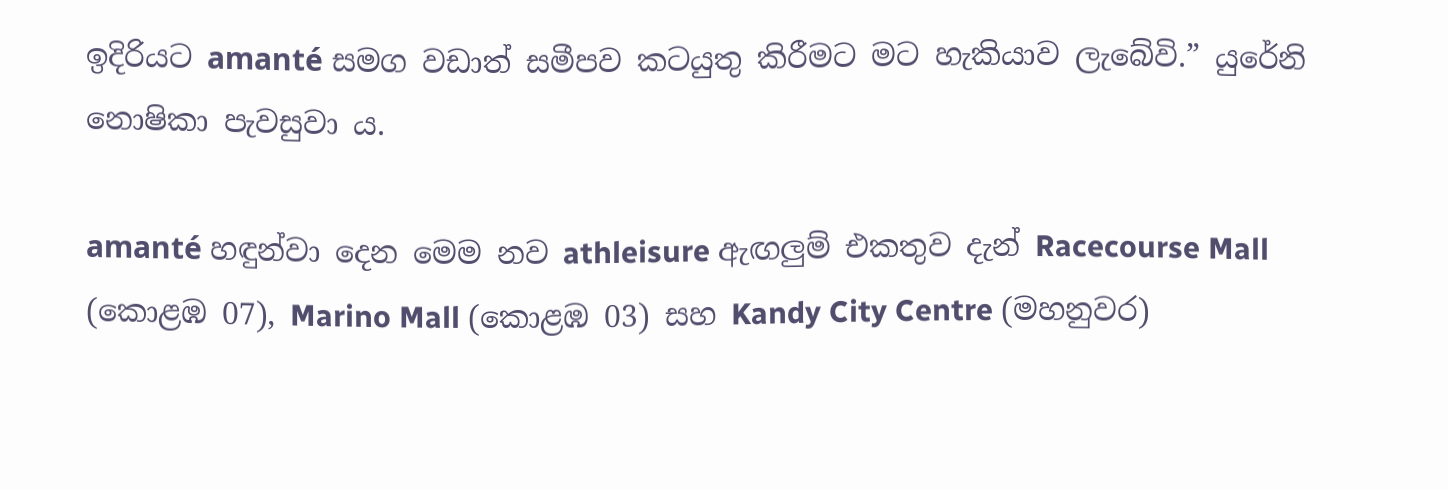ඉදිරියට amanté සමග වඩාත් සමීපව කටයුතු කිරීමට මට හැකියාව ලැබේවි.” යුරේනි නොෂිකා පැවසුවා ය.

amanté හඳුන්වා දෙන මෙම නව athleisure ඇඟලුම් එකතුව දැන් Racecourse Mall (කොළඹ 07), Marino Mall (කොළඹ 03) සහ Kandy City Centre (මහනුවර)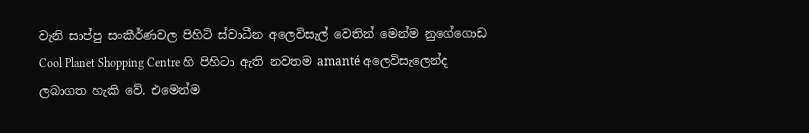වැනි සාප්පු සංකීර්ණවල පිහිටි ස්වාධීන අලෙවිසැල් වෙතින් මෙන්ම නුගේගොඩ Cool Planet Shopping Centre හි පිහිටා ඇති නවතම amanté අලෙවිසැලෙන්ද ලබාගත හැකි වේ. එමෙන්ම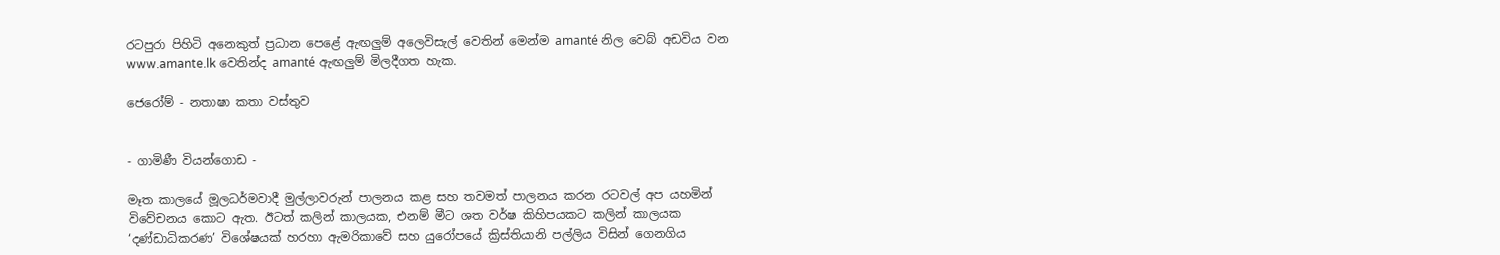රටපුරා පිහිටි අනෙකුත් ප්‍රධාන පෙළේ ඇඟලුම් අලෙවිසැල් වෙතින් මෙන්ම amanté නිල වෙබ් අඩවිය වන www.amante.lk වෙතින්ද amanté ඇඟලුම් මිලදීගත හැක.

ජෙරෝම් - නතාෂා කතා වස්තුව


- ගාමිණී වියන්ගොඩ -

මෑත කාලයේ මූලධර්මවාදී මුල්ලාවරුන් පාලනය කළ සහ තවමත් පාලනය කරන රටවල් අප යහමින් විවේචනය කොට ඇත. ඊටත් කලින් කාලයක, එනම් මීට ශත වර්ෂ කිහිපයකට කලින් කාලයක ‘දණ්ඩාධිකරණ’ විශේෂයක් හරහා ඇමරිකාවේ සහ යුරෝපයේ ක්‍රිස්තියානි පල්ලිය විසින් ගෙනගිය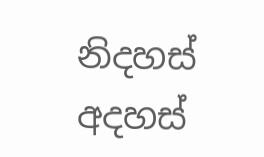නිදහස් අදහස්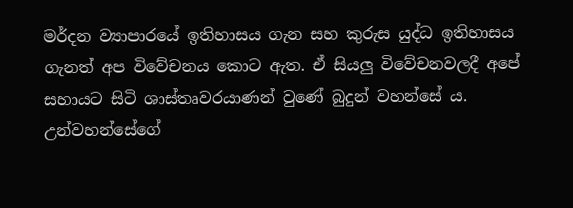මර්දන ව්‍යාපාරයේ ඉතිහාසය ගැන සහ කුරුස යුද්ධ ඉතිහාසය ගැනත් අප විවේචනය කොට ඇත. ඒ සියලු විවේචනවලදී අපේ සහායට සිටි ශාස්තෘවරයාණන් වුණේ බුදුන් වහන්සේ ය. උන්වහන්සේගේ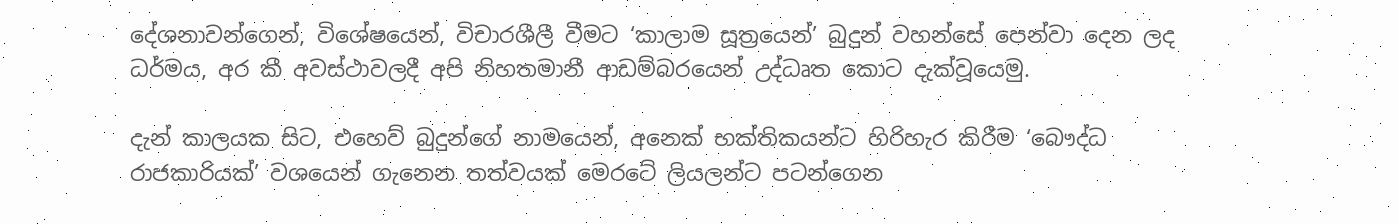දේශනාවන්ගෙන්, විශේෂයෙන්, විචාරශීලී වීමට ‘කාලාම සූත්‍රයෙන්’ බුදුන් වහන්සේ පෙන්වා දෙන ලද ධර්මය, අර කී අවස්ථාවලදී අපි නිහතමානී ආඩම්බරයෙන් උද්ධෘත කොට දැක්වූයෙමු.

දැන් කාලයක සිට, එහෙව් බුදුන්ගේ නාමයෙන්, අනෙක් භක්තිකයන්ට හිරිහැර කිරීම ‘බෞද්ධ රාජකාරියක්’ වශයෙන් ගැනෙන තත්වයක් මෙරටේ ලියලන්ට පටන්ගෙන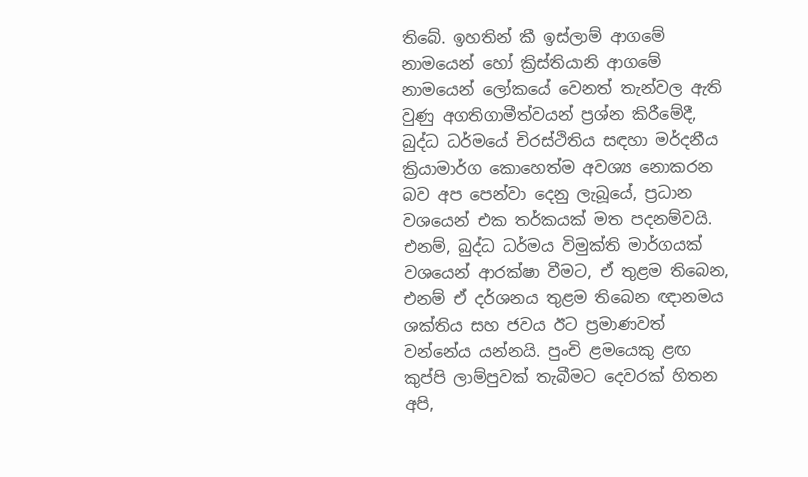තිබේ. ඉහතින් කී ඉස්ලාම් ආගමේ නාමයෙන් හෝ ක්‍රිස්තියානි ආගමේ නාමයෙන් ලෝකයේ වෙනත් තැන්වල ඇති වුණු අගතිගාමීත්වයන් ප්‍රශ්න කිරීමේදී, බුද්ධ ධර්මයේ චිරස්ථිතිය සඳහා මර්දනීය ක්‍රියාමාර්ග කොහෙත්ම අවශ්‍ය නොකරන බව අප පෙන්වා දෙනු ලැබූයේ, ප්‍රධාන වශයෙන් එක තර්කයක් මත පදනම්වයි. එනම්, බුද්ධ ධර්මය විමුක්ති මාර්ගයක් වශයෙන් ආරක්ෂා වීමට, ඒ තුළම තිබෙන, එනම් ඒ දර්ශනය තුළම තිබෙන ඥානමය ශක්තිය සහ ජවය ඊට ප්‍රමාණවත් වන්නේය යන්නයි. පුංචි ළමයෙකු ළඟ කුප්පි ලාම්පුවක් තැබීමට දෙවරක් හිතන අපි,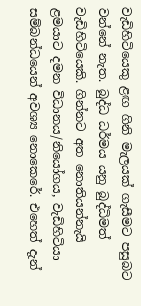වැඩිහිටියෙකු ළඟ ගිනි මැලයක් ගැසීමට පසුබට වන්නේ නැත. බුද්ධ ධර්මය යනු බුද්ධිමත් වැඩිහිටියෙකි. ගින්නට අත නොතියන්නැයි ළමයාට දමන විධානය/නියෝගය, වැඩිහිටියා සම්බන්ධයෙන් අවශ්‍ය නොකෙරේ. එහෙත් දැන්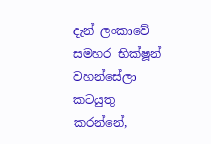දැන් ලංකාවේ සමහර භික්ෂූන් වහන්සේලා කටයුතු කරන්නේ,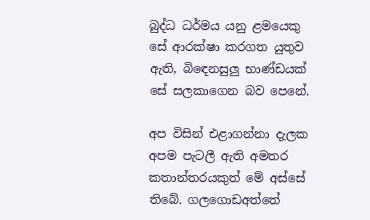බුද්ධ ධර්මය යනු ළමයෙකු සේ ආරක්ෂා කරගත යුතුව ඇති, බිඳෙනසුලු භාණ්ඩයක් සේ සලකාගෙන බව පෙනේ.

අප විසින් එළාගන්නා දැලක අපම පැටලී ඇති අමතර කතාන්තරයකුත් මේ අස්සේ තිබේ. ගලගොඩඅත්තේ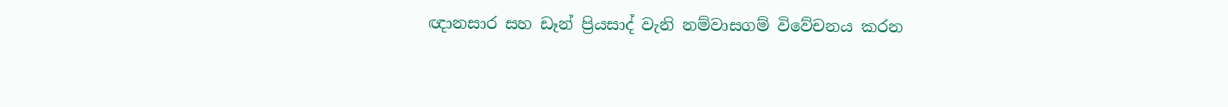ඥානසාර සහ ඩෑන් ප්‍රියසාද් වැනි නම්වාසගම් විවේචනය කරන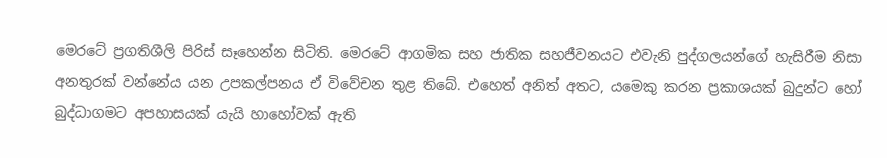මෙරටේ ප්‍රගතිශීලි පිරිස් සෑහෙන්න සිටිති. මෙරටේ ආගමික සහ ජාතික සහජීවනයට එවැනි පුද්ගලයන්ගේ හැසිරීම නිසා අනතුරක් වන්නේය යන උපකල්පනය ඒ විවේචන තුළ තිබේ. එහෙත් අනිත් අතට, යමෙකු කරන ප්‍රකාශයක් බුදුන්ට හෝ බුද්ධාගමට අපහාසයක් යැයි හාහෝවක් ඇති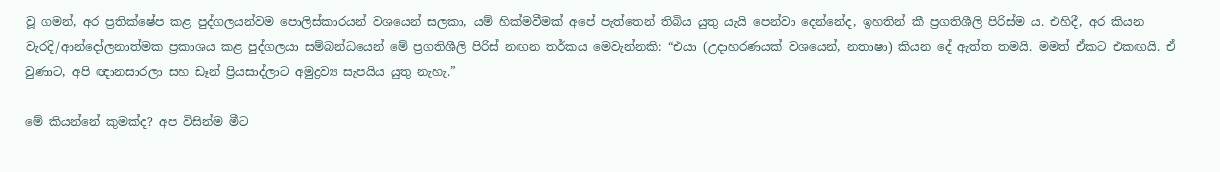වූ ගමන්, අර ප්‍රතික්ෂේප කළ පුද්ගලයන්වම පොලිස්කාරයන් වශයෙන් සලකා, යම් හික්මවීමක් අපේ පැත්තෙන් තිබිය යුතු යැයි පෙන්වා දෙන්නේද, ඉහතින් කී ප්‍රගතිශීලි පිරිස්ම ය. එහිදී, අර කියන වැරදි/ආන්දෝලනාත්මක ප්‍රකාශය කළ පුද්ගලයා සම්බන්ධයෙන් මේ ප්‍රගතිශීලි පිරිස් නඟන තර්කය මෙවැන්නකි: “එයා (උදාහරණයක් වශයෙන්, නතාෂා) කියන දේ ඇත්ත තමයි. මමත් ඒකට එකඟයි. ඒ වුණාට, අපි ඥානසාරලා සහ ඩෑන් ප්‍රියසාද්ලාට අමුද්‍රව්‍ය සැපයිය යුතු නැහැ.”

මේ කියන්නේ කුමක්ද? අප විසින්ම මීට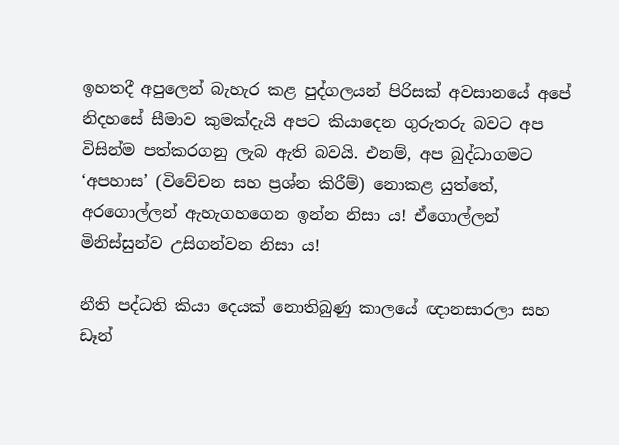ඉහතදී අපුලෙන් බැහැර කළ පුද්ගලයන් පිරිසක් අවසානයේ අපේ නිදහසේ සීමාව කුමක්දැයි අපට කියාදෙන ගුරුතරු බවට අප විසින්ම පත්කරගනු ලැබ ඇති බවයි. එනම්, අප බුද්ධාගමට ‘අපහාස’ (විවේචන සහ ප්‍රශ්න කිරීම්) නොකළ යුත්තේ, අරගොල්ලන් ඇහැගහගෙන ඉන්න නිසා ය! ඒගොල්ලන් මිනිස්සුන්ව උසිගන්වන නිසා ය!

නීති පද්ධති කියා දෙයක් නොතිබුණු කාලයේ ඥානසාරලා සහ ඩෑන්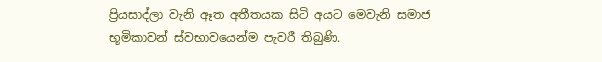ප්‍රියසාද්ලා වැනි ඈත අතීතයක සිටි අයට මෙවැනි සමාජ භූමිකාවන් ස්වභාවයෙන්ම පැවරී තිබුණි.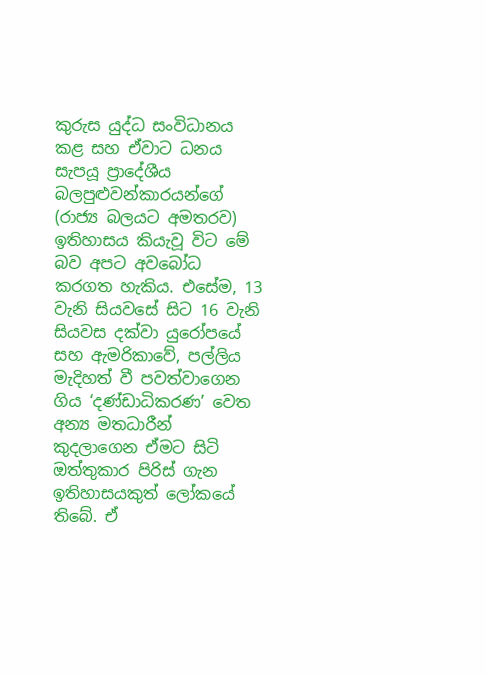කුරුස යුද්ධ සංවිධානය කළ සහ ඒවාට ධනය සැපයූ ප්‍රාදේශීය බලපුළුවන්කාරයන්ගේ (රාජ්‍ය බලයට අමතරව) ඉතිහාසය කියැවූ විට මේ බව අපට අවබෝධ කරගත හැකිය. එසේම, 13 වැනි සියවසේ සිට 16 වැනි සියවස දක්වා යුරෝපයේ සහ ඇමරිකාවේ, පල්ලිය මැදිහත් වී පවත්වාගෙන ගිය ‘දණ්ඩාධිකරණ’ වෙත අන්‍ය මතධාරීන් කුදලාගෙන ඒමට සිටි ඔත්තුකාර පිරිස් ගැන ඉතිහාසයකුත් ලෝකයේ තිබේ. ඒ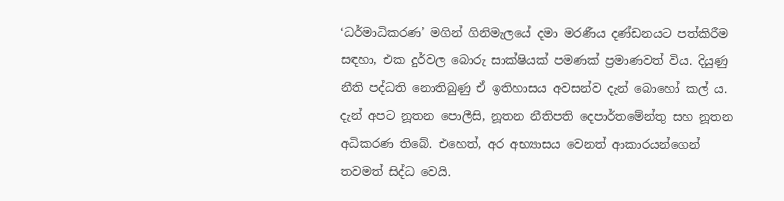‘ධර්මාධිකරණ’ මගින් ගිනිමැලයේ දමා මරණීය දණ්ඩනයට පත්කිරීම සඳහා, එක දුර්වල බොරු සාක්ෂියක් පමණක් ප්‍රමාණවත් විය. දියුණු නීති පද්ධති නොතිබුණු ඒ ඉතිහාසය අවසන්ව දැන් බොහෝ කල් ය. දැන් අපට නූතන පොලීසි, නූතන නීතිපති දෙපාර්තමේන්තු සහ නූතන අධිකරණ තිබේ. එහෙත්, අර අභ්‍යාසය වෙනත් ආකාරයන්ගෙන් තවමත් සිද්ධ වෙයි.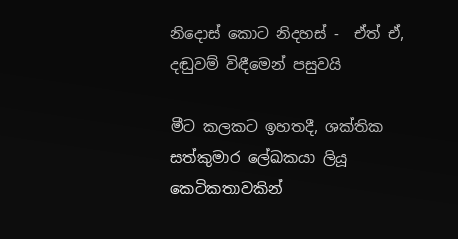නිදොස් කොට නිදහස් -  ඒත් ඒ, දඬුවම් විඳීමෙන් පසුවයි

මීට කලකට ඉහතදී, ශක්තික සත්කුමාර ලේඛකයා ලියූ කෙටිකතාවකින්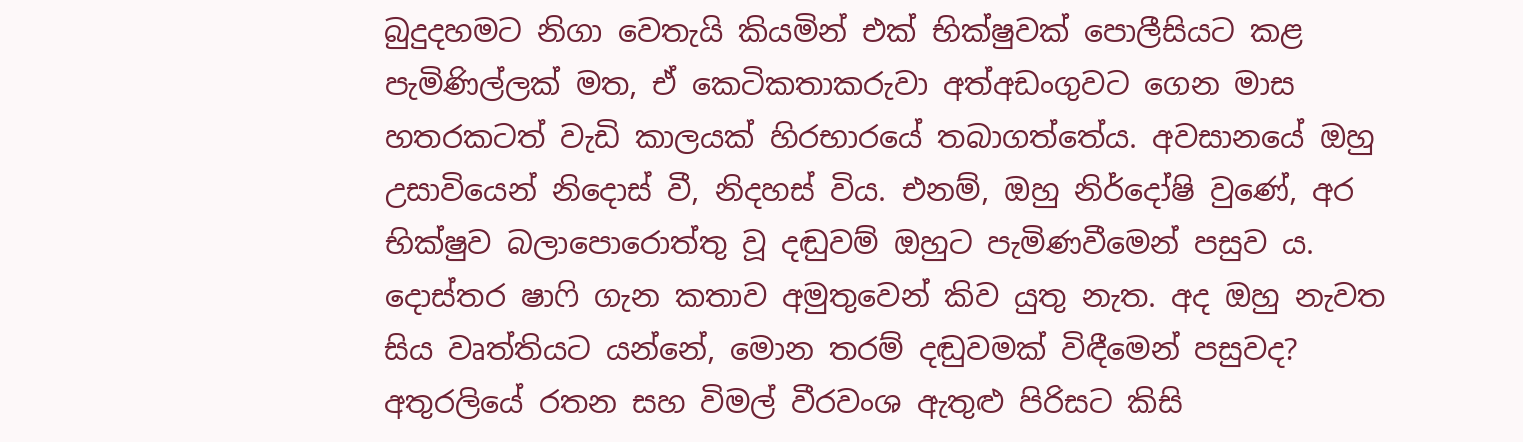බුදුදහමට නිගා වෙතැයි කියමින් එක් භික්ෂුවක් පොලීසියට කළ පැමිණිල්ලක් මත, ඒ කෙටිකතාකරුවා අත්අඩංගුවට ගෙන මාස හතරකටත් වැඩි කාලයක් හිරභාරයේ තබාගත්තේය. අවසානයේ ඔහු උසාවියෙන් නිදොස් වී, නිදහස් විය. එනම්, ඔහු නිර්දෝෂි වුණේ, අර භික්ෂුව බලාපොරොත්තු වූ දඬුවම් ඔහුට පැමිණවීමෙන් පසුව ය. දොස්තර ෂාෆි ගැන කතාව අමුතුවෙන් කිව යුතු නැත. අද ඔහු නැවත සිය වෘත්තියට යන්නේ, මොන තරම් දඬුවමක් විඳීමෙන් පසුවද? අතුරලියේ රතන සහ විමල් වීරවංශ ඇතුළු පිරිසට කිසි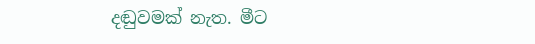දඬුවමක් නැත. මීට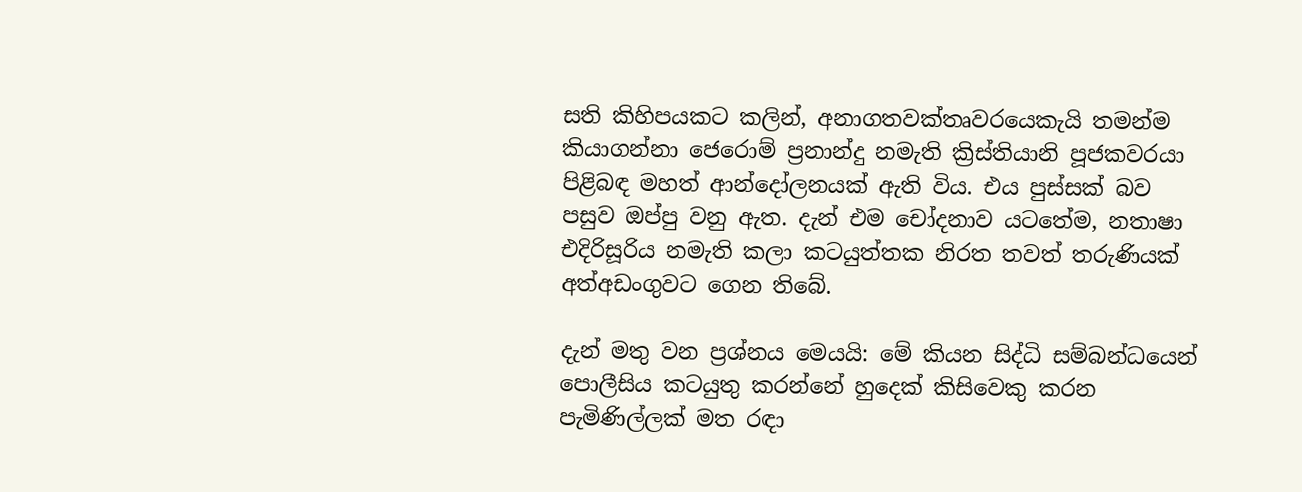සති කිහිපයකට කලින්, අනාගතවක්තෘවරයෙකැයි තමන්ම කියාගන්නා ජෙරොම් ප්‍රනාන්දු නමැති ක්‍රිස්තියානි පූජකවරයා පිළිබඳ මහත් ආන්දෝලනයක් ඇති විය. එය පුස්සක් බව පසුව ඔප්පු වනු ඇත. දැන් එම චෝදනාව යටතේම, නතාෂා එදිරිසූරිය නමැති කලා කටයුත්තක නිරත තවත් තරුණියක් අත්අඩංගුවට ගෙන තිබේ.

දැන් මතු වන ප්‍රශ්නය මෙයයි: මේ කියන සිද්ධි සම්බන්ධයෙන් පොලීසිය කටයුතු කරන්නේ හුදෙක් කිසිවෙකු කරන පැමිණිල්ලක් මත රඳා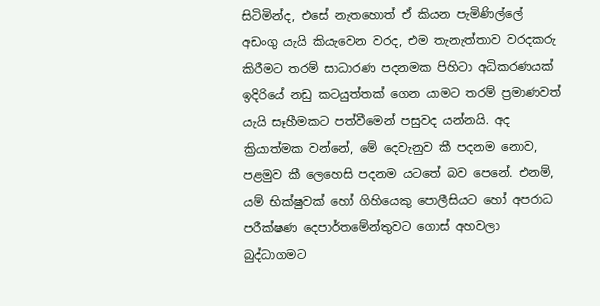සිටිමින්ද, එසේ නැතහොත් ඒ කියන පැමිණිල්ලේ අඩංගු යැයි කියැවෙන වරද, එම තැනැත්තාව වරදකරු කිරීමට තරම් සාධාරණ පදනමක පිහිටා අධිකරණයක් ඉදිරියේ නඩු කටයුත්තක් ගෙන යාමට තරම් ප්‍රමාණවත් යැයි සෑහීමකට පත්වීමෙන් පසුවද යන්නයි. අද ක්‍රියාත්මක වන්නේ, මේ දෙවැනුව කී පදනම නොව, පළමුව කී ලෙහෙසි පදනම යටතේ බව පෙනේ. එනම්, යම් භික්ෂුවක් හෝ ගිහියෙකු පොලීසියට හෝ අපරාධ පරීක්ෂණ දෙපාර්තමේන්තුවට ගොස් අහවලා බුද්ධාගමට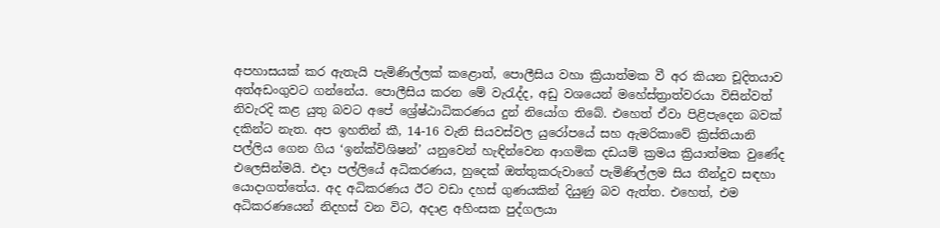අපහාසයක් කර ඇතැයි පැමිණිල්ලක් කළොත්, පොලීසිය වහා ක්‍රියාත්මක වී අර කියන චූදිතයාව අත්අඩංගුවට ගන්නේය. පොලීසිය කරන මේ වැරැද්ද, අඩු වශයෙන් මහේස්ත්‍රාත්වරයා විසින්වත් නිවැරදි කළ යුතු බවට අපේ ශ්‍රේෂ්ඨාධිකරණය දුන් නියෝග තිබේ. එහෙත් ඒවා පිළිපැදෙන බවක් දකින්ට නැත. අප ඉහතින් කී, 14-16 වැනි සියවස්වල යුරෝපයේ සහ ඇමරිකාවේ ක්‍රිස්තියානි පල්ලිය ගෙන ගිය ‘ඉන්ක්විශිෂන්’ යනුවෙන් හැඳින්වෙන ආගමික දඩයම් ක්‍රමය ක්‍රියාත්මක වුණේද එලෙසින්මයි. එදා පල්ලියේ අධිකරණය, හුදෙක් ඔත්තුකරුවාගේ පැමිණිල්ලම සිය තීන්දුව සඳහා යොදාගත්තේය. අද අධිකරණය ඊට වඩා දහස් ගුණයකින් දියුණු බව ඇත්ත. එහෙත්, එම අධිකරණයෙන් නිදහස් වන විට, අදාළ අහිංසක පුද්ගලයා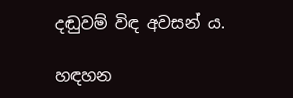දඬුවම් විඳ අවසන් ය.

හඳහන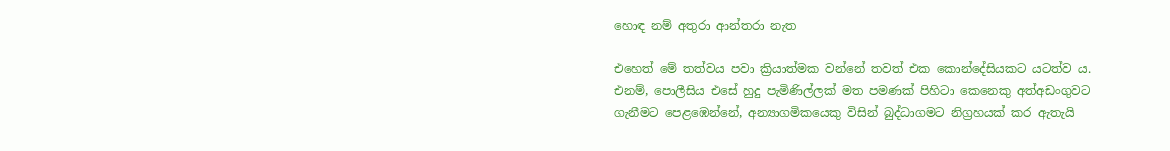හොඳ නම් අතුරා ආන්තරා නැත

එහෙත් මේ තත්වය පවා ක්‍රියාත්මක වන්නේ තවත් එක කොන්දේසියකට යටත්ව ය. එනම්, පොලීසිය එසේ හුදු පැමිණිල්ලක් මත පමණක් පිහිටා කෙනෙකු අත්අඩංගුවට ගැනීමට පෙළඹෙන්නේ, අන්‍යාගමිකයෙකු විසින් බුද්ධාගමට නිග්‍රහයක් කර ඇතැයි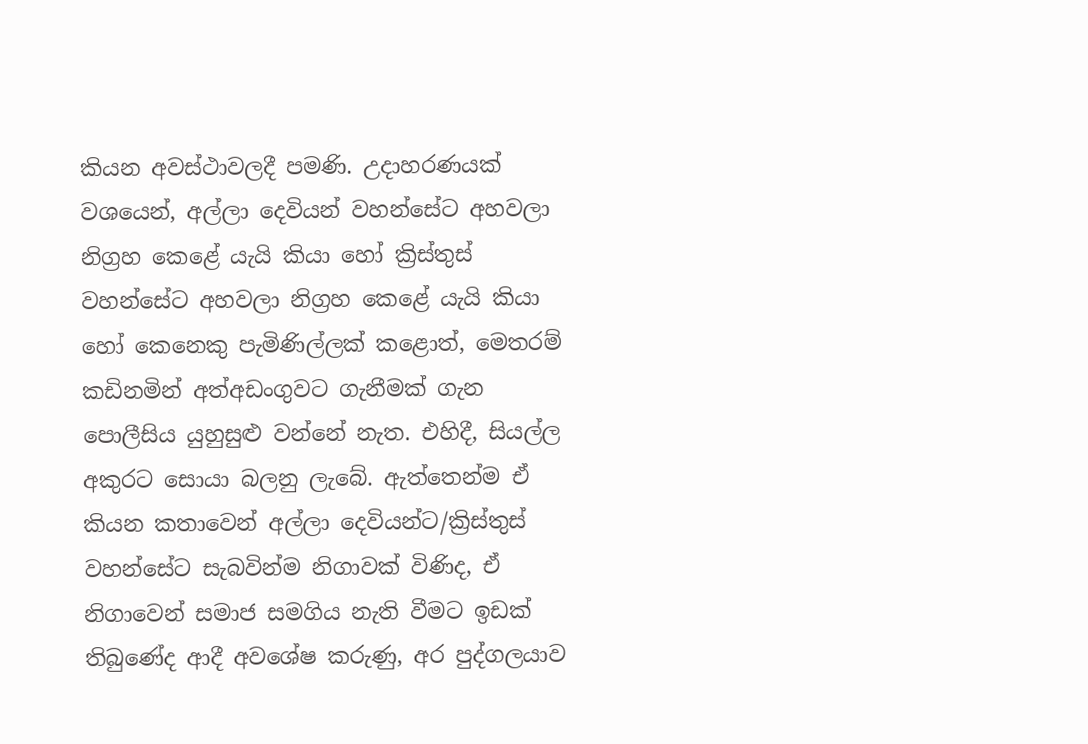කියන අවස්ථාවලදී පමණි. උදාහරණයක් වශයෙන්, අල්ලා දෙවියන් වහන්සේට අහවලා නිග්‍රහ කෙළේ යැයි කියා හෝ ක්‍රිස්තුස් වහන්සේට අහවලා නිග්‍රහ කෙළේ යැයි කියා හෝ කෙනෙකු පැමිණිල්ලක් කළොත්, මෙතරම් කඩිනමින් අත්අඩංගුවට ගැනීමක් ගැන පොලීසිය යුහුසුළු වන්නේ නැත. එහිදී, සියල්ල අකුරට සොයා බලනු ලැබේ. ඇත්තෙන්ම ඒ කියන කතාවෙන් අල්ලා දෙවියන්ට/ක්‍රිස්තුස් වහන්සේට සැබවින්ම නිගාවක් විණිද, ඒ නිගාවෙන් සමාජ සමගිය නැති වීමට ඉඩක් තිබුණේද ආදී අවශේෂ කරුණු, අර පුද්ගලයාව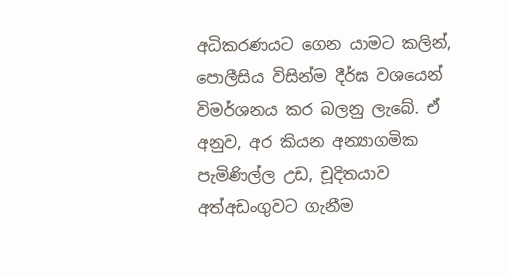අධිකරණයට ගෙන යාමට කලින්, පොලීසිය විසින්ම දීර්ඝ වශයෙන් විමර්ශනය කර බලනු ලැබේ. ඒ අනුව, අර කියන අන්‍යාගමික පැමිණිල්ල උඩ, චූදිතයාව අත්අඩංගුවට ගැනීම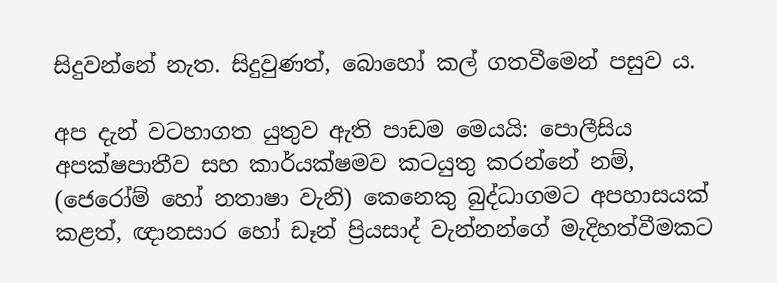සිදුවන්නේ නැත. සිදුවුණත්, බොහෝ කල් ගතවීමෙන් පසුව ය.

අප දැන් වටහාගත යුතුව ඇති පාඩම මෙයයි: පොලීසිය අපක්ෂපාතීව සහ කාර්යක්ෂමව කටයුතු කරන්නේ නම්, (ජෙරෝම් හෝ නතාෂා වැනි) කෙනෙකු බුද්ධාගමට අපහාසයක් කළත්, ඥානසාර හෝ ඩෑන් ප්‍රියසාද් වැන්නන්ගේ මැදිහත්වීමකට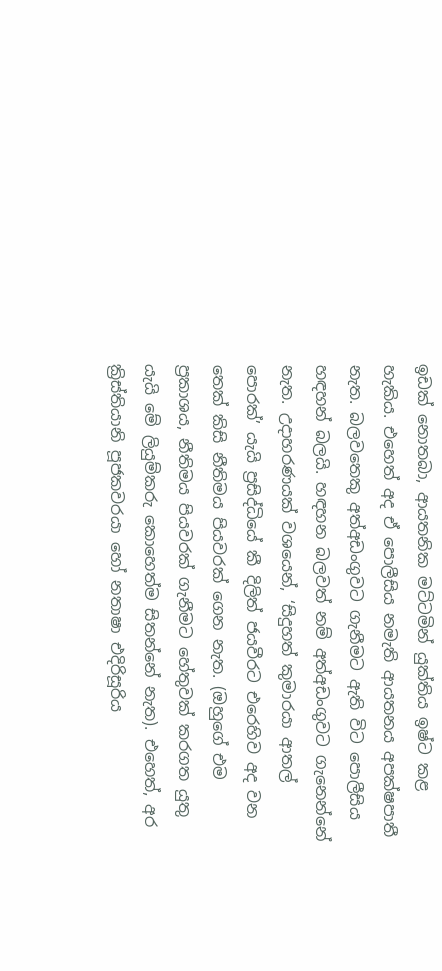ඉඩක් නොතබා, ආයතනික මට්ටමින් යුක්තිය ඉෂ්ට කළ හැකිය. එහෙත් අද ඒ පොලීසිය නමැති ආයතනය අපක්ෂපාතී නැත. බලවතෙකු අත්අඩංගුවට ගැනීමට ඇති විට පොලීසිය හඳහන් බලයි. හඳහන බලවත් නම් අත්අඩංගුවට ගැනෙන්නේ නැත. උදාහරණයක් වශයෙන්, ‘සිදුහත් කුමාරයා ආතල් පොරක්’ යැයි ප්‍රසිද්ධියේ කී දිලිත් ජයවීරට එරෙහිව අද වන තෙක් කිසි නීතිමය පියවරක් ගෙන නැත. (ඔහුගේ එම ප්‍රකාශය, නීතිමය පියවරක් ගැනීමට හේතුවක් කරගත යුතු යැයි මේ ලියුම්කරු කොහෙත්ම සිතන්නේ නැත). එහෙත්, අර ක්‍රිස්තියානි පූජකවරයා හෝ නතාෂා එදිරිසූරිය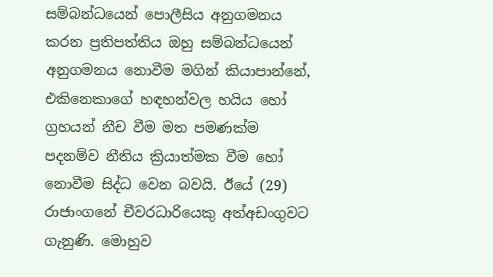සම්බන්ධයෙන් පොලීසිය අනුගමනය කරන ප්‍රතිපත්තිය ඔහු සම්බන්ධයෙන් අනුගමනය නොවීම මගින් කියාපාන්නේ, එකිනෙකාගේ හඳහන්වල හයිය හෝ ග්‍රහයන් නීච වීම මත පමණක්ම පදනම්ව නීතිය ක්‍රියාත්මක වීම හෝ නොවීම සිද්ධ වෙන බවයි. ඊයේ (29) රාජාංගනේ චීවරධාරියෙකු අත්අඩංගුවට ගැනුණි. මොහුව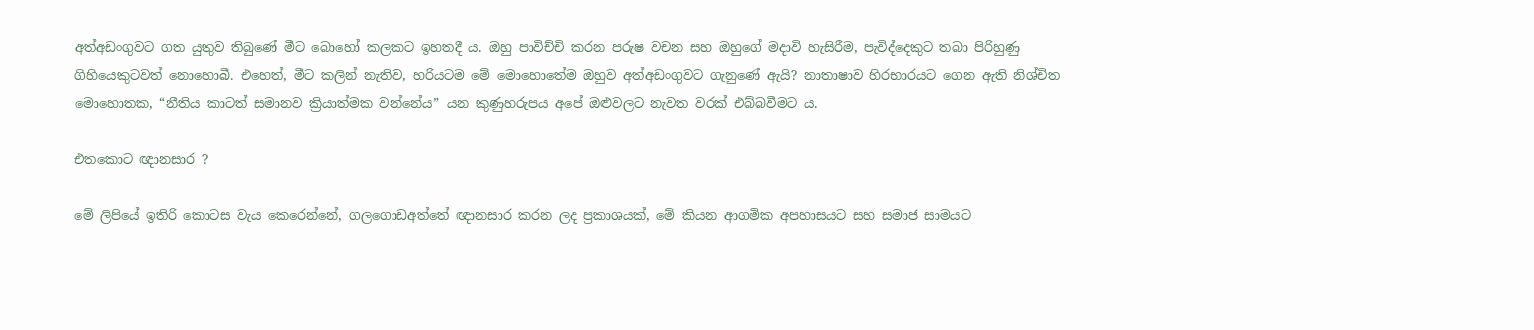අත්අඩංගුවට ගත යුතුව තිබුණේ මීට බොහෝ කලකට ඉහතදී ය. ඔහු පාවිච්චි කරන පරුෂ වචන සහ ඔහුගේ මදාවි හැසිරීම, පැවිද්දෙකුට තබා පිරිහුණු ගිහියෙකුටවත් නොහොබී. එහෙත්, මීට කලින් නැතිව, හරියටම මේ මොහොතේම ඔහුව අත්අඩංගුවට ගැනුණේ ඇයි? නාතාෂාව හිරභාරයට ගෙන ඇති නිශ්චිත මොහොතක, “නීතිය කාටත් සමානව ක්‍රියාත්මක වන්නේය” යන කුණුහරුපය අපේ ඔළුවලට නැවත වරක් එබ්බවීමට ය.

එතකොට ඥානසාර ?

මේ ලිපියේ ඉතිරි කොටස වැය කෙරෙන්නේ, ගලගොඩඅත්තේ ඥානසාර කරන ලද ප්‍රකාශයක්, මේ කියන ආගමික අපහාසයට සහ සමාජ සාමයට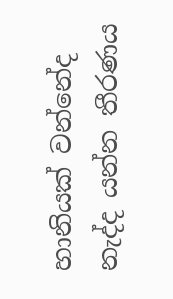හානියක් වන්නේද නැද්ද යන්න තීරණය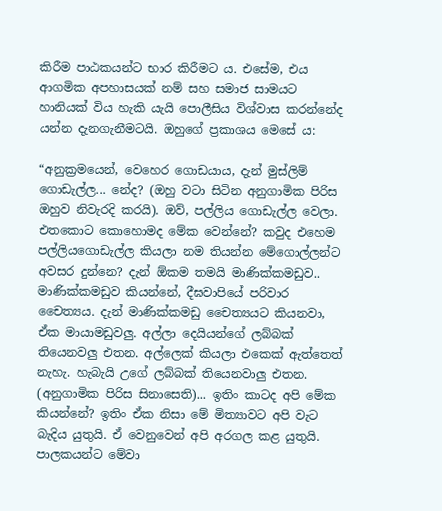කිරීම පාඨකයන්ට භාර කිරීමට ය. එසේම, එය ආගමික අපහාසයක් නම් සහ සමාජ සාමයට හානියක් විය හැකි යැයි පොලීසිය විශ්වාස කරන්නේද යන්න දැනගැනීමටයි. ඔහුගේ ප්‍රකාශය මෙසේ ය:

“අනුක්‍රමයෙන්, වෙහෙර ගොඩයාය, දැන් මුස්ලිම් ගොඩැල්ල... නේද? (ඔහු වටා සිටින අනුගාමික පිරිස ඔහුව නිවැරදි කරයි). ඔව්, පල්ලිය ගොඩැල්ල වෙලා. එතකොට කොහොමද මේක වෙන්නේ? කවුද එහෙම පල්ලියගොඩැල්ල කියලා නම තියන්න මේගොල්ලන්ට අවසර දුන්නෙ? දැන් ඕකම තමයි මාණික්කමඩුව.. මාණික්කමඩුව කියන්නේ, දීඝවාපියේ පරිවාර චෛත්‍යය. දැන් මාණික්කමඩු චෛත්‍යයට කියනවා, ඒක මායාමඩුවලු. අල්ලා දෙයියන්ගේ ලබ්බක් තියෙනවලු එතන. අල්ලෙක් කියලා එකෙක් ඇත්තෙත් නැහැ. හැබැයි උගේ ලබ්බක් තියෙනවාලු එතන. (අනුගාමික පිරිස සිනාසෙති)... ඉතිං කාටද අපි මේක කියන්නේ? ඉතිං ඒක නිසා මේ මිත්‍යාවට අපි වැට බැදිය යුතුයි. ඒ වෙනුවෙන් අපි අරගල කළ යුතුයි. පාලකයන්ට මේවා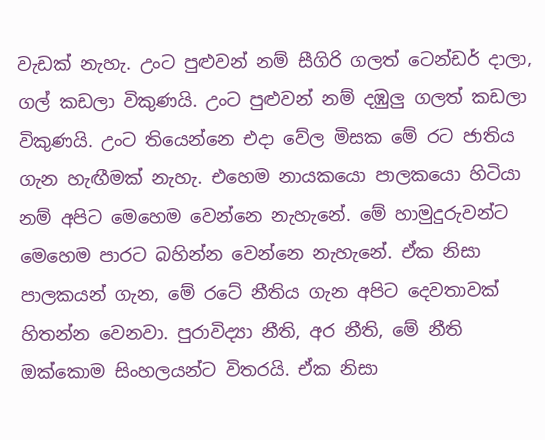වැඩක් නැහැ. උංට පුළුවන් නම් සීගිරි ගලත් ටෙන්ඩර් දාලා, ගල් කඩලා විකුණයි. උංට පුළුවන් නම් දඹුලු ගලත් කඩලා විකුණයි. උංට තියෙන්නෙ එදා වේල මිසක මේ රට ජාතිය ගැන හැඟීමක් නැහැ. එහෙම නායකයො පාලකයො හිටියා නම් අපිට මෙහෙම වෙන්නෙ නැහැනේ. මේ හාමුදුරුවන්ට මෙහෙම පාරට බහින්න වෙන්නෙ නැහැනේ. ඒක නිසා පාලකයන් ගැන, මේ රටේ නීතිය ගැන අපිට දෙවතාවක් හිතන්න වෙනවා. පුරාවිද්‍යා නීති, අර නීති, මේ නීති ඔක්කොම සිංහලයන්ට විතරයි. ඒක නිසා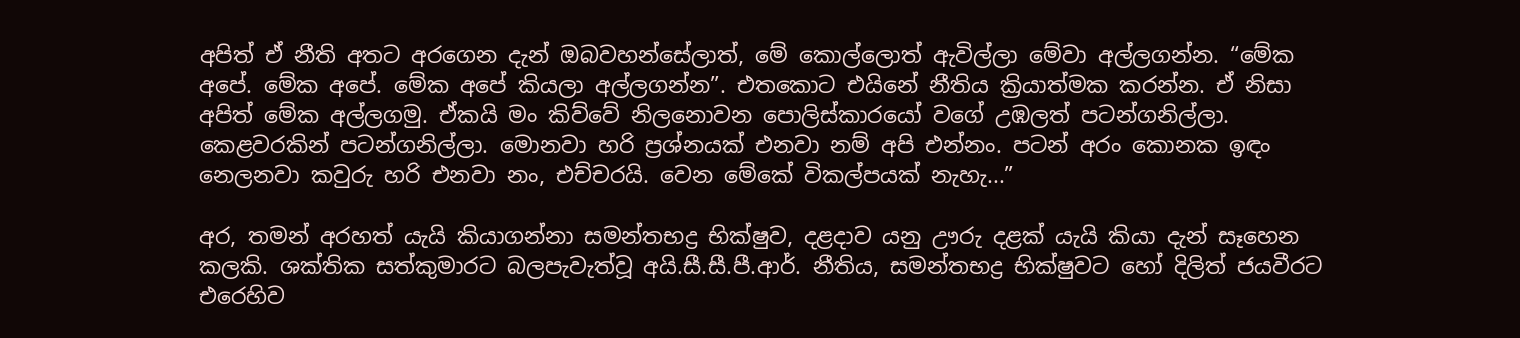අපිත් ඒ නීති අතට අරගෙන දැන් ඔබවහන්සේලාත්, මේ කොල්ලොත් ඇවිල්ලා මේවා අල්ලගන්න. “මේක අපේ. මේක අපේ. මේක අපේ කියලා අල්ලගන්න”. එතකොට එයිනේ නීතිය ක්‍රියාත්මක කරන්න. ඒ නිසා අපිත් මේක අල්ලගමු. ඒකයි මං කිව්වේ නිලනොවන පොලිස්කාරයෝ වගේ උඹලත් පටන්ගනිල්ලා. කෙළවරකින් පටන්ගනිල්ලා. මොනවා හරි ප්‍රශ්නයක් එනවා නම් අපි එන්නං. පටන් අරං කොනක ඉඳං නෙලනවා කවුරු හරි එනවා නං, එච්චරයි. වෙන මේකේ විකල්පයක් නැහැ...”

අර, තමන් අරහත් යැයි කියාගන්නා සමන්තභද්‍ර භික්ෂුව, දළදාව යනු ඌරු දළක් යැයි කියා දැන් සෑහෙන කලකි. ශක්තික සත්කුමාරට බලපැවැත්වූ අයි.සී.සී.පී.ආර්. නීතිය, සමන්තභද්‍ර භික්ෂුවට හෝ දිලිත් ජයවීරට එරෙහිව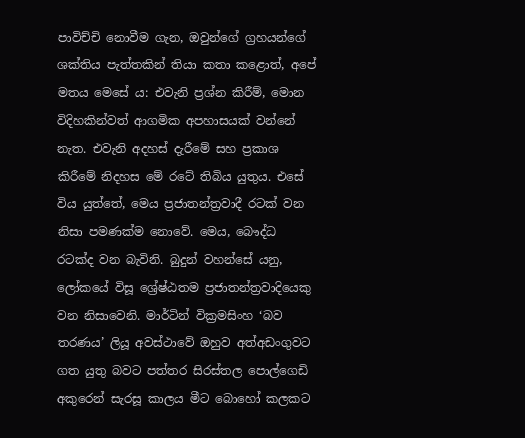පාවිච්චි නොවීම ගැන, ඔවුන්ගේ ග්‍රහයන්ගේ ශක්තිය පැත්තකින් තියා කතා කළොත්, අපේ මතය මෙසේ ය: එවැනි ප්‍රශ්න කිරීම්, මොන විදිහකින්වත් ආගමික අපහාසයක් වන්නේ නැත. එවැනි අදහස් දැරීමේ සහ ප්‍රකාශ කිරීමේ නිදහස මේ රටේ තිබිය යුතුය. එසේ විය යුත්තේ, මෙය ප්‍රජාතන්ත්‍රවාදී රටක් වන නිසා පමණක්ම නොවේ. මෙය, බෞද්ධ රටක්ද වන බැවිනි. බුදුන් වහන්සේ යනු, ලෝකයේ විසූ ශ්‍රේෂ්ඨතම ප්‍රජාතන්ත්‍රවාදියෙකු වන නිසාවෙනි. මාර්ටින් වික්‍රමසිංහ ‘බව තරණය’ ලියූ අවස්ථාවේ ඔහුව අත්අඩංගුවට ගත යුතු බවට පත්තර සිරස්තල පොල්ගෙඩි අකුරෙන් සැරසූ කාලය මීට බොහෝ කලකට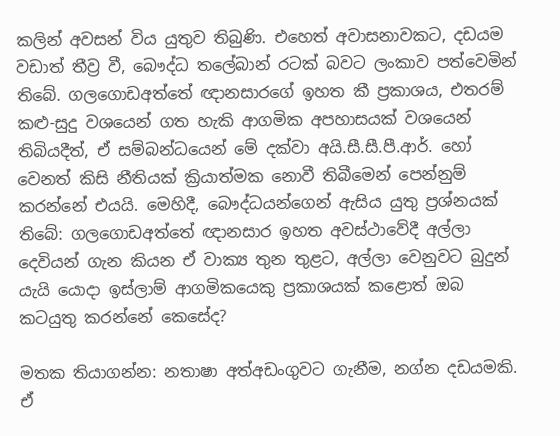කලින් අවසන් විය යුතුව තිබුණි. එහෙත් අවාසනාවකට, දඩයම වඩාත් තීව්‍ර වී, බෞද්ධ තලේබාන් රටක් බවට ලංකාව පත්වෙමින් තිබේ. ගලගොඩඅත්තේ ඥානසාරගේ ඉහත කී ප්‍රකාශය, එතරම් කළු-සුදු වශයෙන් ගත හැකි ආගමික අපහාසයක් වශයෙන් තිබියදීත්, ඒ සම්බන්ධයෙන් මේ දක්වා අයි.සී.සී.පී.ආර්. හෝ වෙනත් කිසි නීතියක් ක්‍රියාත්මක නොවී තිබීමෙන් පෙන්නුම් කරන්නේ එයයි. මෙහිදී, බෞද්ධයන්ගෙන් ඇසිය යුතු ප්‍රශ්නයක් තිබේ: ගලගොඩඅත්තේ ඥානසාර ඉහත අවස්ථාවේදී අල්ලා දෙවියන් ගැන කියන ඒ වාක්‍ය තුන තුළට, අල්ලා වෙනුවට බුදුන් යැයි යොදා ඉස්ලාම් ආගමිකයෙකු ප්‍රකාශයක් කළොත් ඔබ කටයුතු කරන්නේ කෙසේද?

මතක තියාගන්න: නතාෂා අත්අඩංගුවට ගැනීම, නග්න දඩයමකි. ඒ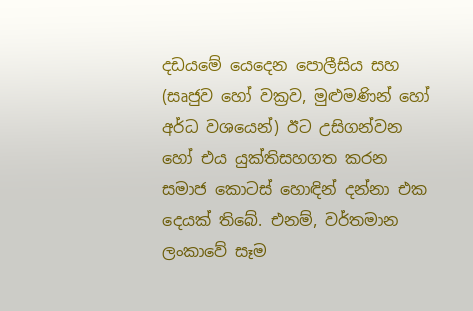දඩයමේ යෙදෙන පොලීසිය සහ (සෘජුව හෝ වක්‍රව, මුළුමණින් හෝ අර්ධ වශයෙන්) ඊට උසිගන්වන හෝ එය යුක්තිසහගත කරන සමාජ කොටස් හොඳින් දන්නා එක දෙයක් තිබේ. එනම්, වර්තමාන ලංකාවේ සෑම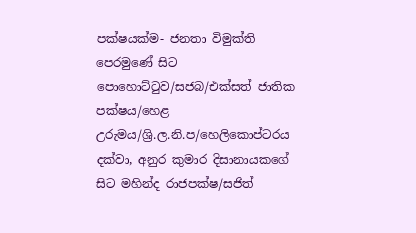පක්ෂයක්ම- ජනතා විමුක්ති පෙරමුණේ සිට පොහොට්ටුව/සජබ/එක්සත් ජාතික පක්ෂය/හෙළ උරුමය/ශ්‍රි.ල.නි.ප/හෙලිකොප්ටරය දක්වා, අනුර කුමාර දිසානායකගේ සිට මහින්ද රාජපක්ෂ/සජිත්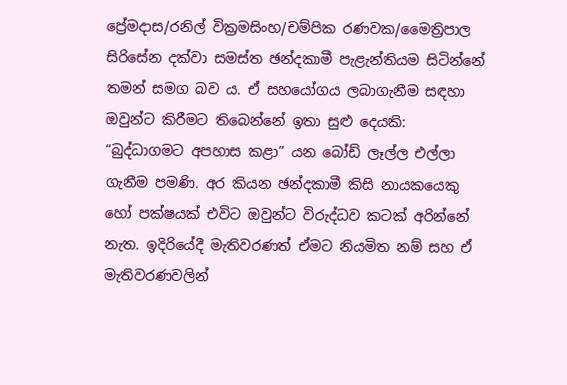ප්‍රේමදාස/රනිල් වික්‍රමසිංහ/චම්පික රණවක/මෛත්‍රිපාල සිරිසේන දක්වා සමස්ත ඡන්දකාමී පැළැන්තියම සිටින්නේ තමන් සමග බව ය. ඒ සහයෝගය ලබාගැනීම සඳහා ඔවුන්ට කිරීමට තිබෙන්නේ ඉතා සුළු දෙයකි: “බුද්ධාගමට අපහාස කළා” යන බෝඩ් ලෑල්ල එල්ලා ගැනීම පමණි. අර කියන ඡන්දකාමී කිසි නායකයෙකු හෝ පක්ෂයක් එවිට ඔවුන්ට විරුද්ධව කටක් අරින්නේ නැත. ඉදිරියේදී මැතිවරණත් ඒමට නියමිත නම් සහ ඒ මැතිවරණවලින්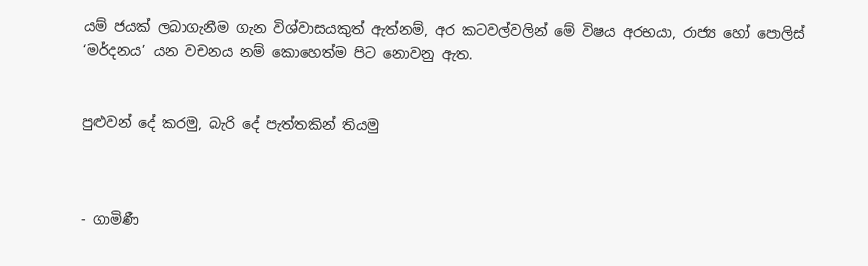යම් ජයක් ලබාගැනීම ගැන විශ්වාසයකුත් ඇත්නම්, අර කටවල්වලින් මේ විෂය අරභයා, රාජ්‍ය හෝ පොලිස් ‘මර්දනය’ යන වචනය නම් කොහෙත්ම පිට නොවනු ඇත.


පුළුවන් දේ කරමු, බැරි දේ පැත්තකින් තියමු



- ගාමිණී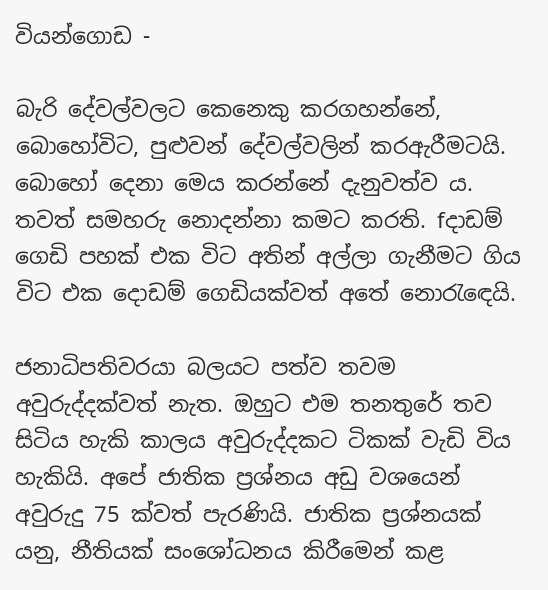වියන්ගොඩ -

බැරි දේවල්වලට කෙනෙකු කරගහන්නේ, බොහෝවිට, පුළුවන් දේවල්වලින් කරඇරීමටයි. බොහෝ දෙනා මෙය කරන්නේ දැනුවත්ව ය. තවත් සමහරු නොදන්නා කමට කරති. fදාඩම් ගෙඩි පහක් එක විට අතින් අල්ලා ගැනීමට ගිය විට එක දොඩම් ගෙඩියක්වත් අතේ නොරැඳෙයි.

ජනාධිපතිවරයා බලයට පත්ව තවම අවුරුද්දක්වත් නැත. ඔහුට එම තනතුරේ තව සිටිය හැකි කාලය අවුරුද්දකට ටිකක් වැඩි විය හැකියි. අපේ ජාතික ප්‍රශ්නය අඩු වශයෙන් අවුරුදු 75 ක්වත් පැරණියි. ජාතික ප්‍රශ්නයක් යනු, නීතියක් සංශෝධනය කිරීමෙන් කළ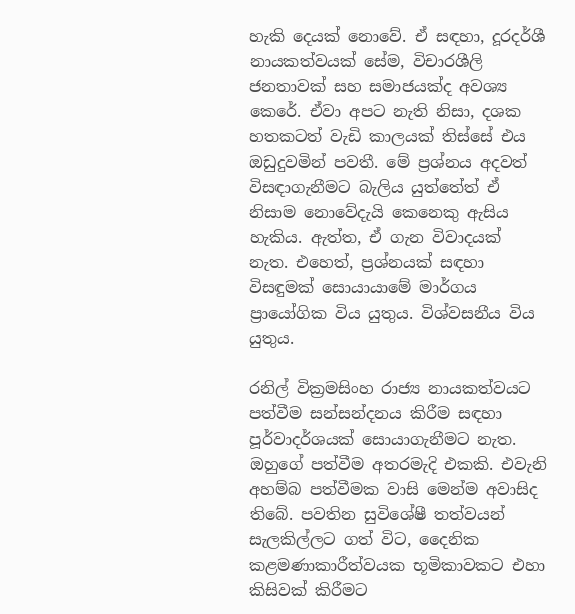හැකි දෙයක් නොවේ. ඒ සඳහා, දූරදර්ශී නායකත්වයක් සේම, විචාරශීලි ජනතාවක් සහ සමාජයක්ද අවශ්‍ය කෙරේ. ඒවා අපට නැති නිසා, දශක හතකටත් වැඩි කාලයක් තිස්සේ එය ඔඩුදුවමින් පවතී. මේ ප්‍රශ්නය අදවත් විසඳාගැනීමට බැලිය යුත්තේත් ඒ නිසාම නොවේදැයි කෙනෙකු ඇසිය හැකිය. ඇත්ත, ඒ ගැන විවාදයක් නැත. එහෙත්, ප්‍රශ්නයක් සඳහා විසඳුමක් සොයායාමේ මාර්ගය ප්‍රායෝගික විය යුතුය. විශ්වසනීය විය යුතුය.

රනිල් වික්‍රමසිංහ රාජ්‍ය නායකත්වයට පත්වීම සන්සන්දනය කිරීම සඳහා පූර්වාදර්ශයක් සොයාගැනීමට නැත. ඔහුගේ පත්වීම අතරමැදි එකකි. එවැනි අහම්බ පත්වීමක වාසි මෙන්ම අවාසිද තිබේ. පවතින සුවිශේෂී තත්වයන් සැලකිල්ලට ගත් විට, දෛනික කළමණාකාරීත්වයක භූමිකාවකට එහා කිසිවක් කිරීමට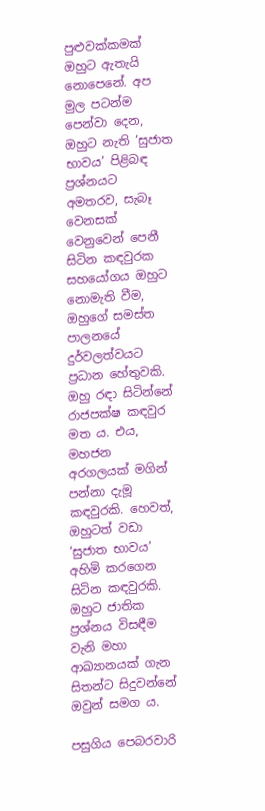පුළුවක්කමක් ඔහුට ඇතැයි නොපෙනේ. අප මුල පටන්ම පෙන්වා දෙන, ඔහුට නැති ‘සුජාත භාවය’ පිළිබඳ ප්‍රශ්නයට අමතරව, සැබෑ වෙනසක් වෙනුවෙන් පෙනී සිටින කඳවුරක සහයෝගය ඔහුට නොමැති වීම, ඔහුගේ සමස්ත පාලනයේ දුර්වලත්වයට ප්‍රධාන හේතුවකි. ඔහු රඳා සිටින්නේ රාජපක්ෂ කඳවුර මත ය. එය, මහජන අරගලයක් මගින් පන්නා දැමූ කඳවුරකි. හෙවත්, ඔහුටත් වඩා ‘සුජාත භාවය’ අහිමි කරගෙන සිටින කඳවුරකි. ඔහුට ජාතික ප්‍රශ්නය විසඳීම වැනි මහා ආඛ්‍යානයක් ගැන සිතන්ට සිදුවන්නේ ඔවුන් සමග ය.

පසුගිය පෙබරවාරි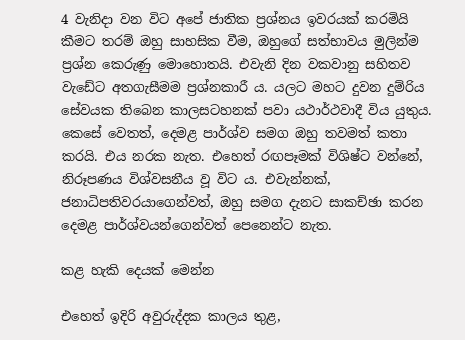4 වැනිදා වන විට අපේ ජාතික ප්‍රශ්නය ඉවරයක් කරමියි කීමට තරම් ඔහු සාහසික වීම, ඔහුගේ සත්භාවය මුලින්ම ප්‍රශ්න කෙරුණු මොහොතයි. එවැනි දින වකවානු සහිතව වැඩේට අතගැසීමම ප්‍රශ්නකාරී ය. යලට මහට දුවන දුම්රිය සේවයක තිබෙන කාලසටහනක් පවා යථාර්ථවාදී විය යුතුය. කෙසේ වෙතත්, දෙමළ පාර්ශ්ව සමග ඔහු තවමත් කතා කරයි. එය නරක නැත. එහෙත් රඟපෑමක් විශිෂ්ට වන්නේ, නිරූපණය විශ්වසනීය වූ විට ය. එවැන්නක්, ජනාධිපතිවරයාගෙන්වත්, ඔහු සමග දැනට සාකච්ඡා කරන දෙමළ පාර්ශ්වයන්ගෙන්වත් පෙනෙන්ට නැත.

කළ හැකි දෙයක් මෙන්න

එහෙත් ඉදිරි අවුරුද්දක කාලය තුළ,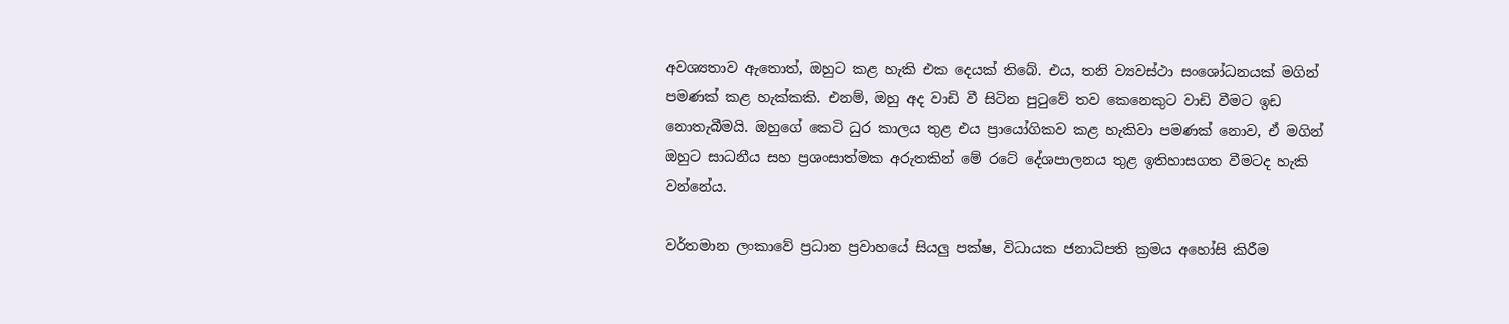අවශ්‍යතාව ඇතොත්, ඔහුට කළ හැකි එක දෙයක් තිබේ. එය, තනි ව්‍යවස්ථා සංශෝධනයක් මගින් පමණක් කළ හැක්කකි. එනම්, ඔහු අද වාඩි වී සිටින පුටුවේ තව කෙනෙකුට වාඩි වීමට ඉඩ නොතැබීමයි. ඔහුගේ කෙටි ධුර කාලය තුළ එය ප්‍රායෝගිකව කළ හැකිවා පමණක් නොව, ඒ මගින් ඔහුට සාධනීය සහ ප්‍රශංසාත්මක අරුතකින් මේ රටේ දේශපාලනය තුළ ඉතිහාසගත වීමටද හැකි වන්නේය.

වර්තමාන ලංකාවේ ප්‍රධාන ප්‍රවාහයේ සියලු පක්ෂ, විධායක ජනාධිපති ක්‍රමය අහෝසි කිරීම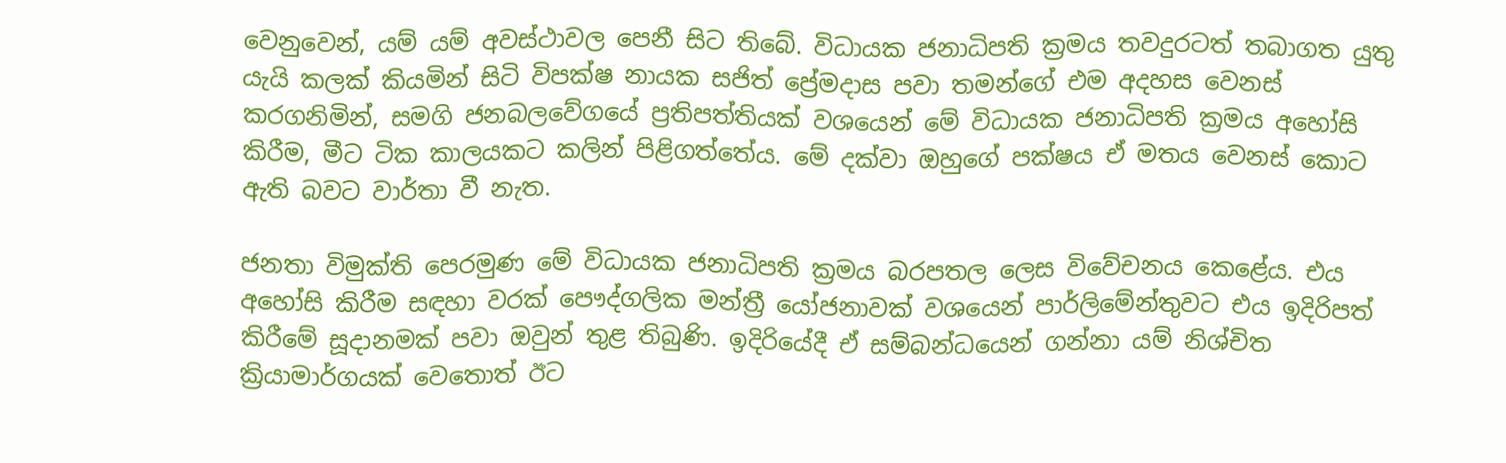වෙනුවෙන්, යම් යම් අවස්ථාවල පෙනී සිට තිබේ. විධායක ජනාධිපති ක්‍රමය තවදුරටත් තබාගත යුතු යැයි කලක් කියමින් සිටි විපක්ෂ නායක සජිත් ප්‍රේමදාස පවා තමන්ගේ එම අදහස වෙනස් කරගනිමින්, සමගි ජනබලවේගයේ ප්‍රතිපත්තියක් වශයෙන් මේ විධායක ජනාධිපති ක්‍රමය අහෝසි කිරීම, මීට ටික කාලයකට කලින් පිළිගත්තේය. මේ දක්වා ඔහුගේ පක්ෂය ඒ මතය වෙනස් කොට ඇති බවට වාර්තා වී නැත.

ජනතා විමුක්ති පෙරමුණ මේ විධායක ජනාධිපති ක්‍රමය බරපතල ලෙස විවේචනය කෙළේය. එය අහෝසි කිරීම සඳහා වරක් පෞද්ගලික මන්ත්‍රී යෝජනාවක් වශයෙන් පාර්ලිමේන්තුවට එය ඉදිරිපත් කිරීමේ සූදානමක් පවා ඔවුන් තුළ තිබුණි. ඉදිරියේදී ඒ සම්බන්ධයෙන් ගන්නා යම් නිශ්චිත ක්‍රියාමාර්ගයක් වෙතොත් ඊට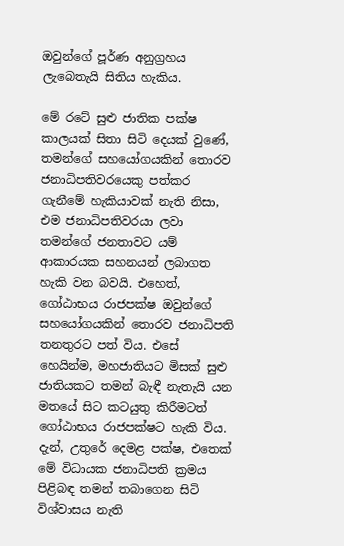ඔවුන්ගේ පූර්ණ අනුග්‍රහය ලැබෙතැයි සිතිය හැකිය.

මේ රටේ සුළු ජාතික පක්ෂ කාලයක් සිතා සිටි දෙයක් වුණේ, තමන්ගේ සහයෝගයකින් තොරව ජනාධිපතිවරයෙකු පත්කර ගැනීමේ හැකියාවක් නැති නිසා, එම ජනාධිපතිවරයා ලවා තමන්ගේ ජනතාවට යම් ආකාරයක සහනයන් ලබාගත හැකි වන බවයි. එහෙත්, ගෝඨාභය රාජපක්ෂ ඔවුන්ගේ සහයෝගයකින් තොරව ජනාධිපති තනතුරට පත් විය. එසේ හෙයින්ම, මහජාතියට මිසක් සුළු ජාතියකට තමන් බැඳී නැතැයි යන මතයේ සිට කටයුතු කිරීමටත් ගෝඨාභය රාජපක්ෂට හැකි විය. දැන්, උතුරේ දෙමළ පක්ෂ, එතෙක් මේ විධායක ජනාධිපති ක්‍රමය පිළිබඳ තමන් තබාගෙන සිටි විශ්වාසය නැති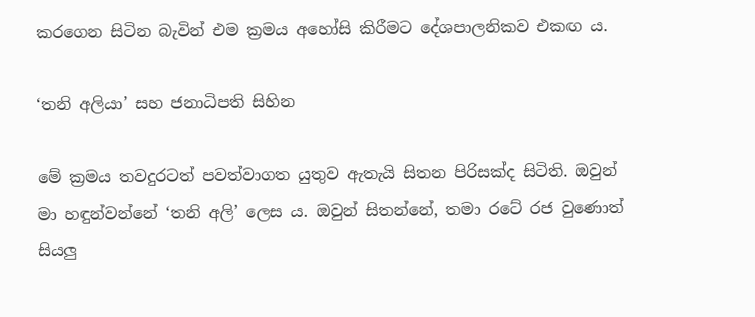කරගෙන සිටින බැවින් එම ක්‍රමය අහෝසි කිරීමට දේශපාලනිකව එකඟ ය.

‘තනි අලියා’ සහ ජනාධිපති සිහින

මේ ක්‍රමය තවදුරටත් පවත්වාගත යුතුව ඇතැයි සිතන පිරිසක්ද සිටිති. ඔවුන් මා හඳුන්වන්නේ ‘තනි අලි’ ලෙස ය. ඔවුන් සිතන්නේ, තමා රටේ රජ වුණොත් සියලු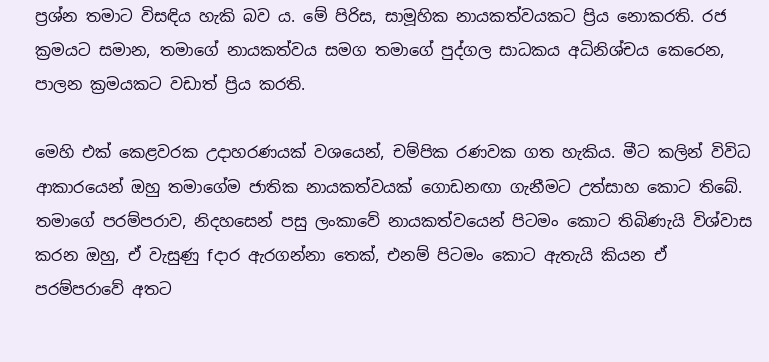ප්‍රශ්න තමාට විසඳිය හැකි බව ය. මේ පිරිස, සාමූහික නායකත්වයකට ප්‍රිය නොකරති. රජ ක්‍රමයට සමාන, තමාගේ නායකත්වය සමග තමාගේ පුද්ගල සාධකය අධිනිශ්චය කෙරෙන, පාලන ක්‍රමයකට වඩාත් ප්‍රිය කරති.

මෙහි එක් කෙළවරක උදාහරණයක් වශයෙන්, චම්පික රණවක ගත හැකිය. මීට කලින් විවිධ ආකාරයෙන් ඔහු තමාගේම ජාතික නායකත්වයක් ගොඩනඟා ගැනීමට උත්සාහ කොට තිබේ. තමාගේ පරම්පරාව, නිදහසෙන් පසු ලංකාවේ නායකත්වයෙන් පිටමං කොට තිබිණැයි විශ්වාස කරන ඔහු, ඒ වැසුණු fදාර ඇරගන්නා තෙක්, එනම් පිටමං කොට ඇතැයි කියන ඒ පරම්පරාවේ අතට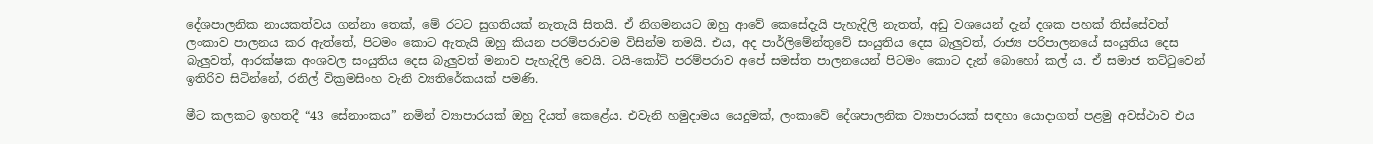දේශපාලනික නායකත්වය ගන්නා තෙක්, මේ රටට සුගතියක් නැතැයි සිතයි. ඒ නිගමනයට ඔහු ආවේ කෙසේදැයි පැහැදිලි නැතත්, අඩු වශයෙන් දැන් දශක පහක් තිස්සේවත් ලංකාව පාලනය කර ඇත්තේ, පිටමං කොට ඇතැයි ඔහු කියන පරම්පරාවම විසින්ම තමයි. එය, අද පාර්ලිමේන්තුවේ සංයුතිය දෙස බැලුවත්, රාජ්‍ය පරිපාලනයේ සංයුතිය දෙස බැලුවත්, ආරක්ෂක අංශවල සංයුතිය දෙස බැලුවත් මනාව පැහැදිලි වෙයි. ටයි-කෝට් පරම්පරාව අපේ සමස්ත පාලනයෙන් පිටමං කොට දැන් බොහෝ කල් ය. ඒ සමාජ තට්ටුවෙන් ඉතිරිව සිටින්නේ, රනිල් වික්‍රමසිංහ වැනි ව්‍යතිරේකයක් පමණි.

මීට කලකට ඉහතදී “43 සේනාංකය” නමින් ව්‍යාපාරයක් ඔහු දියත් කෙළේය. එවැනි හමුදාමය යෙදුමක්, ලංකාවේ දේශපාලනික ව්‍යාපාරයක් සඳහා යොදාගත් පළමු අවස්ථාව එය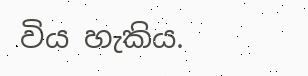විය හැකිය.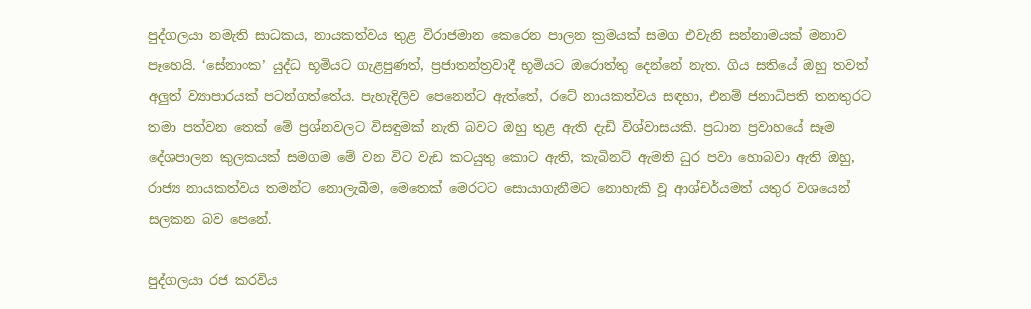පුද්ගලයා නමැති සාධකය, නායකත්වය තුළ විරාජමාන කෙරෙන පාලන ක්‍රමයක් සමග එවැනි සන්නාමයක් මනාව පෑහෙයි. ‘සේනාංක’ යුද්ධ භූමියට ගැළපුණත්, ප්‍රජාතන්ත්‍රවාදී භූමියට ඔරොත්තු දෙන්නේ නැත. ගිය සතියේ ඔහු තවත් අලුත් ව්‍යාපාරයක් පටන්ගත්තේය. පැහැදිලිව පෙනෙන්ට ඇත්තේ, රටේ නායකත්වය සඳහා, එනම් ජනාධිපති තනතුරට තමා පත්වන තෙක් මේ ප්‍රශ්නවලට විසඳුමක් නැති බවට ඔහු තුළ ඇති දැඩි විශ්වාසයකි. ප්‍රධාන ප්‍රවාහයේ සෑම දේශපාලන කුලකයක් සමගම මේ වන විට වැඩ කටයුතු කොට ඇති, කැබිනට් ඇමති ධුර පවා හොබවා ඇති ඔහු, රාජ්‍ය නායකත්වය තමන්ට නොලැබීම, මෙතෙක් මෙරටට සොයාගැනීමට නොහැකි වූ ආශ්චර්යමත් යතුර වශයෙන් සලකන බව පෙනේ.

පුද්ගලයා රජ කරවිය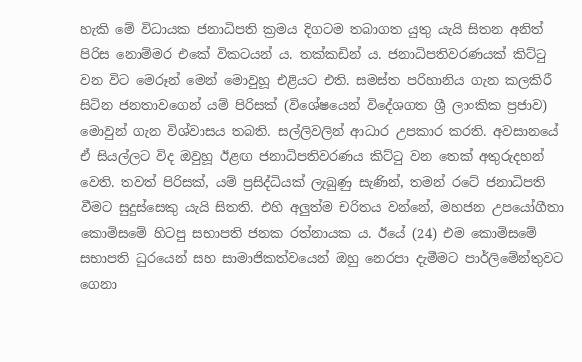හැකි මේ විධායක ජනාධිපති ක්‍රමය දිගටම තබාගත යුතු යැයි සිතන අනිත් පිරිස නොම්මර එකේ විකටයන් ය. තක්කඩින් ය. ජනාධිපතිවරණයක් කිට්ටු වන විට මෙරූන් මෙන් මොවුහූ එළියට එති. සමස්ත පරිහානිය ගැන කලකිරී සිටින ජනතාවගෙන් යම් පිරිසක් (විශේෂයෙන් විදේශගත ශ්‍රී ලාංකික ප්‍රජාව) මොවුන් ගැන විශ්වාසය තබති. සල්ලිවලින් ආධාර උපකාර කරති. අවසානයේ ඒ සියල්ලට විද ඔවුහූ ඊළඟ ජනාධිපතිවරණය කිට්ටු වන තෙක් අතුරුදහන් වෙති. තවත් පිරිසක්, යම් ප්‍රසිද්ධියක් ලැබුණු සැණින්, තමන් රටේ ජනාධිපති වීමට සුදුස්සෙකු යැයි සිතති. එහි අලුත්ම චරිතය වන්නේ, මහජන උපයෝගීතා කොමිසමේ හිටපු සභාපති ජනක රත්නායක ය. ඊයේ (24) එම කොමිසමේ සභාපති ධුරයෙන් සහ සාමාජිකත්වයෙන් ඔහු නෙරපා දැමීමට පාර්ලිමේන්තුවට ගෙනා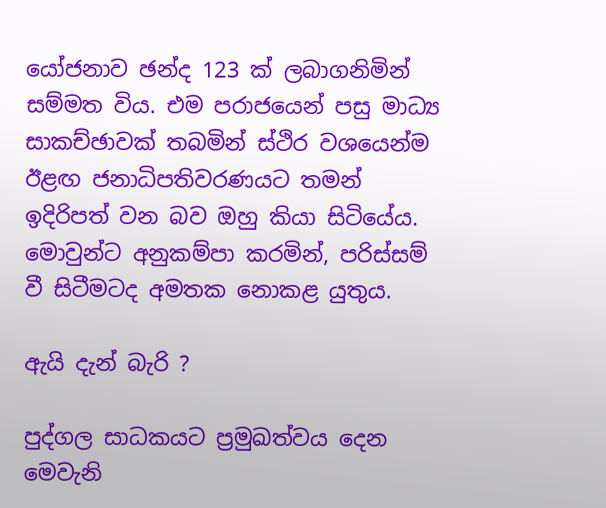යෝජනාව ඡන්ද 123 ක් ලබාගනිමින් සම්මත විය. එම පරාජයෙන් පසු මාධ්‍ය සාකච්ඡාවක් තබමින් ස්ථිර වශයෙන්ම ඊළඟ ජනාධිපතිවරණයට තමන් ඉදිරිපත් වන බව ඔහු කියා සිටියේය. මොවුන්ට අනුකම්පා කරමින්, පරිස්සම් වී සිටීමටද අමතක නොකළ යුතුය.

ඇයි දැන් බැරි ?

පුද්ගල සාධකයට ප්‍රමුඛත්වය දෙන මෙවැනි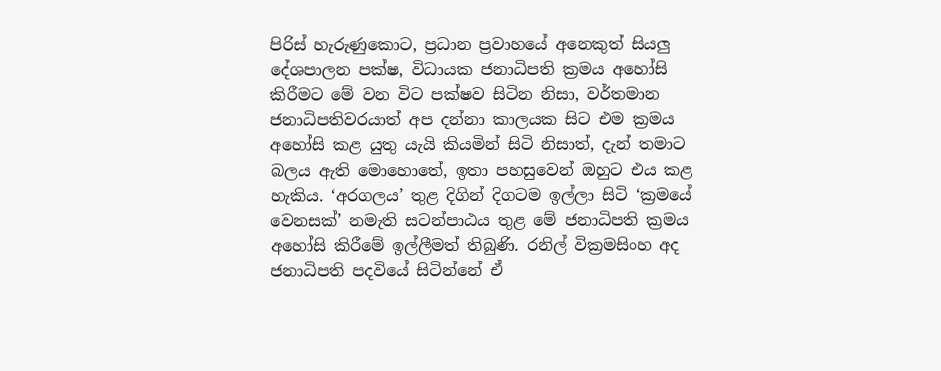පිරිස් හැරුණුකොට, ප්‍රධාන ප්‍රවාහයේ අනෙකුත් සියලු දේශපාලන පක්ෂ, විධායක ජනාධිපති ක්‍රමය අහෝසි කිරීමට මේ වන විට පක්ෂව සිටින නිසා, වර්තමාන ජනාධිපතිවරයාත් අප දන්නා කාලයක සිට එම ක්‍රමය අහෝසි කළ යුතු යැයි කියමින් සිටි නිසාත්, දැන් තමාට බලය ඇති මොහොතේ, ඉතා පහසුවෙන් ඔහුට එය කළ හැකිය. ‘අරගලය’ තුළ දිගින් දිගටම ඉල්ලා සිටි ‘ක්‍රමයේ වෙනසක්’ නමැති සටන්පාඨය තුළ මේ ජනාධිපති ක්‍රමය අහෝසි කිරීමේ ඉල්ලීමත් තිබුණි. රනිල් වික්‍රමසිංහ අද ජනාධිපති පදවියේ සිටින්නේ ඒ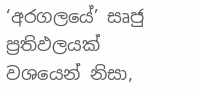‘අරගලයේ’ සෘජු ප්‍රතිඵලයක් වශයෙන් නිසා,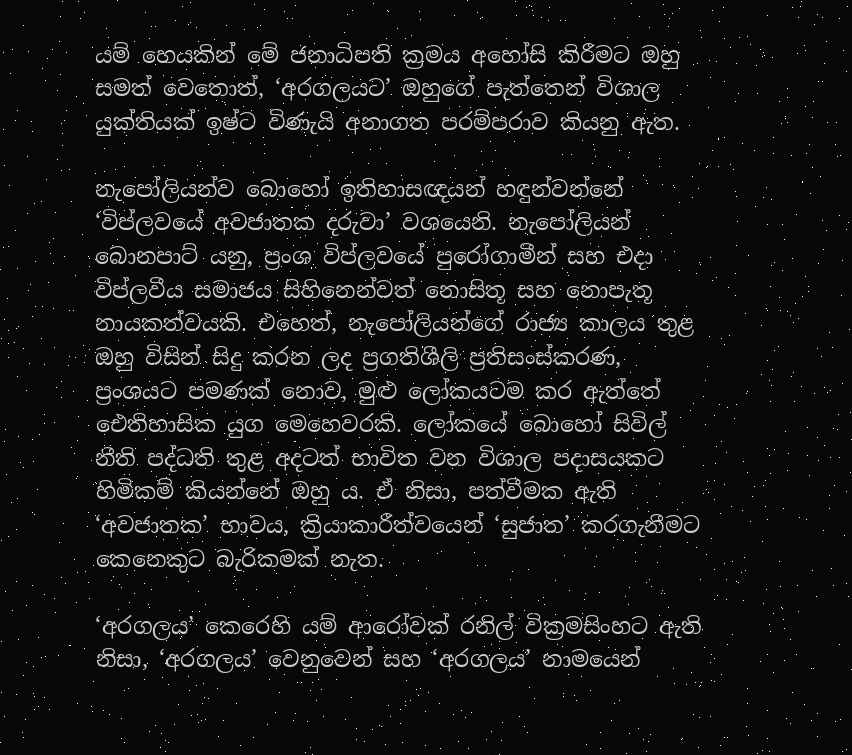යම් හෙයකින් මේ ජනාධිපති ක්‍රමය අහෝසි කිරීමට ඔහු සමත් වෙතොත්, ‘අරගලයට’ ඔහුගේ පැත්තෙන් විශාල යුක්තියක් ඉෂ්ට විණැයි අනාගත පරම්පරාව කියනු ඇත.

නැපෝලියන්ව බොහෝ ඉතිහාසඥයන් හඳුන්වන්නේ ‘විප්ලවයේ අවජාතක දරුවා’ වශයෙනි. නැපෝලියන් බොනපාට් යනු, ප්‍රංශ විප්ලවයේ පුරෝගාමීන් සහ එදා විප්ලවීය සමාජය සිහිනෙන්වත් නොසිතූ සහ නොපැතූ නායකත්වයකි. එහෙත්, නැපෝලියන්ගේ රාජ්‍ය කාලය තුළ ඔහු විසින් සිදු කරන ලද ප්‍රගතිශීලි ප්‍රතිසංස්කරණ, ප්‍රංශයට පමණක් නොව, මුළු ලෝකයටම කර ඇත්තේ ඓතිහාසික යුග මෙහෙවරකි. ලෝකයේ බොහෝ සිවිල් නීති පද්ධති තුළ අදටත් භාවිත වන විශාල පදාසයකට හිමිකම් කියන්නේ ඔහු ය. ඒ නිසා, පත්වීමක ඇති ‘අවජාතක’ භාවය, ක්‍රියාකාරීත්වයෙන් ‘සුජාත’ කරගැනීමට කෙනෙකුට බැරිකමක් නැත.

‘අරගලය’ කෙරෙහි යම් ආරෝවක් රනිල් වික්‍රමසිංහට ඇති නිසා, ‘අරගලය’ වෙනුවෙන් සහ ‘අරගලය’ නාමයෙන්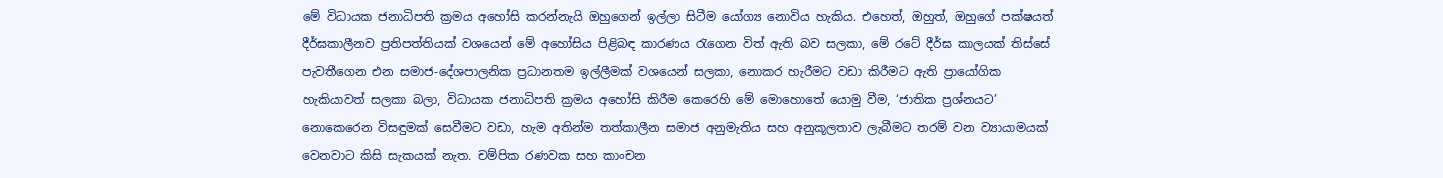මේ විධායක ජනාධිපති ක්‍රමය අහෝසි කරන්නැයි ඔහුගෙන් ඉල්ලා සිටීම යෝග්‍ය නොවිය හැකිය. එහෙත්, ඔහුත්, ඔහුගේ පක්ෂයත් දීර්ඝකාලීනව ප්‍රතිපත්තියක් වශයෙන් මේ අහෝසිය පිළිබඳ කාරණය රැගෙන විත් ඇති බව සලකා, මේ රටේ දීර්ඝ කාලයක් තිස්සේ පැවතීගෙන එන සමාජ-දේශපාලනික ප්‍රධානතම ඉල්ලීමක් වශයෙන් සලකා, නොකර හැරීමට වඩා කිරීමට ඇති ප්‍රායෝගික හැකියාවත් සලකා බලා, විධායක ජනාධිපති ක්‍රමය අහෝසි කිරීම කෙරෙහි මේ මොහොතේ යොමු වීම, ‘ජාතික ප්‍රශ්නයට’ නොකෙරෙන විසඳුමක් සෙවීමට වඩා, හැම අතින්ම තත්කාලීන සමාජ අනුමැතිය සහ අනුකූලතාව ලැබීමට තරම් වන ව්‍යායාමයක් වෙනවාට කිසි සැකයක් නැත. චම්පික රණවක සහ කාංචන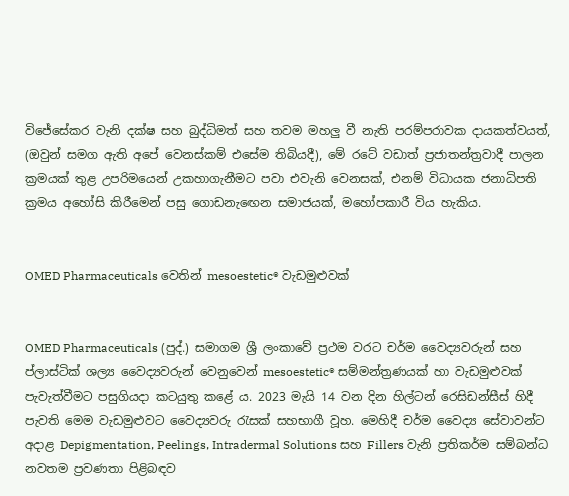විජේසේකර වැනි දක්ෂ සහ බුද්ධිමත් සහ තවම මහලු වී නැති පරම්පරාවක දායකත්වයත්, (ඔවුන් සමග ඇති අපේ වෙනස්කම් එසේම තිබියදී), මේ රටේ වඩාත් ප්‍රජාතන්ත්‍රවාදී පාලන ක්‍රමයක් තුළ උපරිමයෙන් උකහාගැනීමට පවා එවැනි වෙනසක්, එනම් විධායක ජනාධිපති ක්‍රමය අහෝසි කිරීමෙන් පසු ගොඩනැඟෙන සමාජයක්, මහෝපකාරී විය හැකිය.


OMED Pharmaceuticals වෙතින් mesoestetic® වැඩමුළුවක්


OMED Pharmaceuticals (පුද්.) සමාගම ශ්‍රී ලංකාවේ ප්‍රථම වරට චර්ම වෛද්‍යවරුන් සහ ප්ලාස්ටික් ශල්‍ය වෛද්‍යවරුන් වෙනුවෙන් mesoestetic® සම්මන්ත්‍රණයක් හා වැඩමුළුවක් පැවැත්වීමට පසුගියදා කටයුතු කළේ ය. 2023 මැයි 14 වන දින හිල්ටන් රෙසිඩන්සීස් හිදී පැවති මෙම වැඩමුළුවට වෛද්‍යවරු රැසක් සහභාගී වූහ. මෙහිදී චර්ම වෛද්‍ය සේවාවන්ට අදාළ Depigmentation, Peelings, Intradermal Solutions සහ Fillers වැනි ප්‍රතිකර්ම සම්බන්ධ නවතම ප්‍රවණතා පිළිබඳව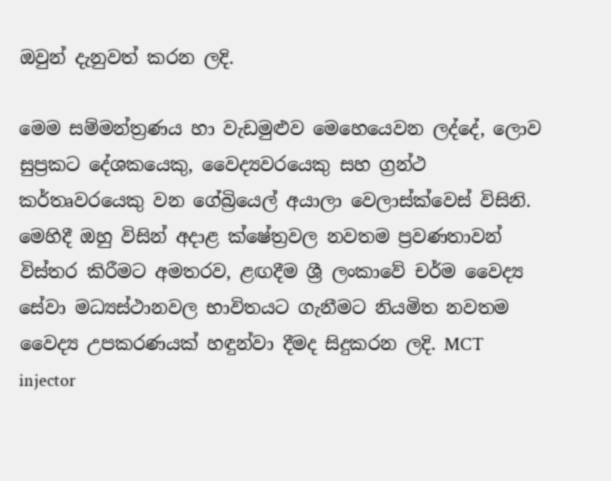ඔවුන් දැනුවත් කරන ලදි.

මෙම සම්මන්ත්‍රණය හා වැඩමුළුව මෙහෙයෙවන ලද්දේ, ලොව සුප්‍රකට දේශකයෙකු, වෛද්‍යවරයෙකු සහ ග්‍රන්ථ කර්තෘවරයෙකු වන ගේබ්‍රියෙල් අයාලා වෙලාස්ක්වෙස් විසිනි. මෙහිදී ඔහු විසින් අදාළ ක්ෂේත්‍රවල නවතම ප්‍රවණතාවන් විස්තර කිරීමට අමතරව, ළඟදීම ශ්‍රී ලංකාවේ චර්ම වෛද්‍ය සේවා මධ්‍යස්ථානවල භාවිතයට ගැනීමට නියමිත නවතම වෛද්‍ය උපකරණයක් හඳුන්වා දීමද සිදුකරන ලදි. MCT injector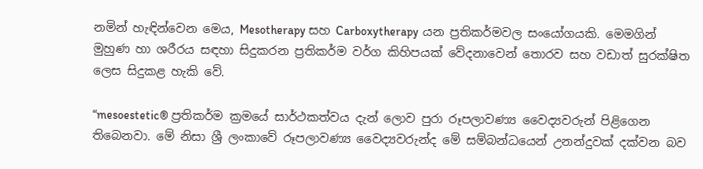නමින් හැඳින්වෙන මෙය, Mesotherapy සහ Carboxytherapy යන ප්‍රතිකර්මවල සංයෝගයකි. මෙමගින් මුහුණ හා ශරීරය සඳහා සිදුකරන ප්‍රතිකර්ම වර්ග කිහිපයක් වේදනාවෙන් තොරව සහ වඩාත් සුරක්ෂිත ලෙස සිදුකළ හැකි වේ.

“mesoestetic® ප්‍රතිකර්ම ක්‍රමයේ සාර්ථකත්වය දැන් ලොව පුරා රූපලාවණ්‍ය වෛද්‍යවරුන් පිළිගෙන තිබෙනවා. මේ නිසා ශ්‍රී ලංකාවේ රූපලාවණ්‍ය වෛද්‍යවරුන්ද මේ සම්බන්ධයෙන් උනන්දුවක් දක්වන බව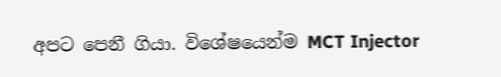අපට පෙනී ගියා. විශේෂයෙන්ම MCT Injector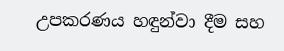උපකරණය හඳුන්වා දීම සහ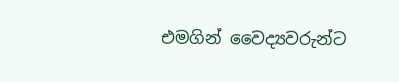එමගින් වෛද්‍යවරුන්ට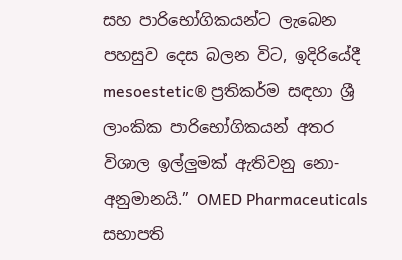සහ පාරිභෝගිකයන්ට ලැබෙන පහසුව දෙස බලන විට, ඉදිරියේදී mesoestetic® ප්‍රතිකර්ම සඳහා ශ්‍රී ලාංකික පාරිභෝගිකයන් අතර විශාල ඉල්ලුමක් ඇතිවනු නො-අනුමානයි.” OMED Pharmaceuticals සභාපති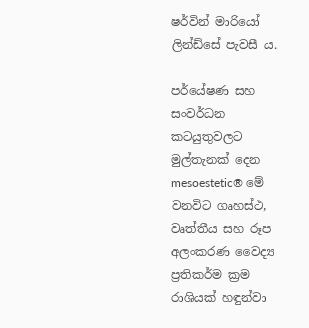ෂර්වින් මාරියෝ ලින්ඩ්සේ පැවසී ය.

පර්යේෂණ සහ සංවර්ධන කටයුතුවලට මුල්තැනක් දෙන mesoestetic® මේ වනවිට ගෘහස්ථ, වෘත්තීය සහ රූප අලංකරණ වෛද්‍ය ප්‍රතිකර්ම ක්‍රම රාශියක් හඳුන්වා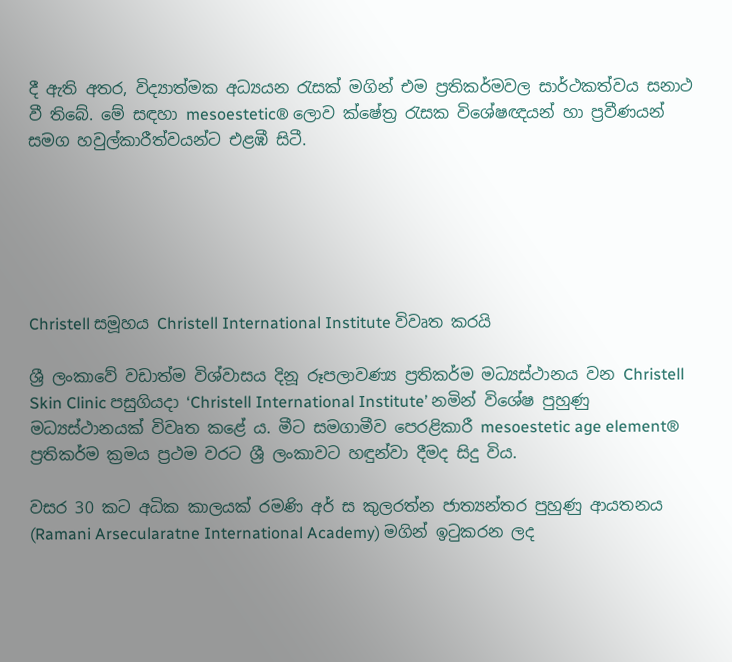දී ඇති අතර, විද්‍යාත්මක අධ්‍යයන රැසක් මගින් එම ප්‍රතිකර්මවල සාර්ථකත්වය සනාථ වී තිබේ. මේ සඳහා mesoestetic® ලොව ක්ෂේත්‍ර රැසක විශේෂඥයන් හා ප්‍රවීණයන් සමග හවුල්කාරීත්වයන්ට එළඹී සිටී.






Christell සමූහය Christell International Institute විවෘත කරයි

ශ්‍රී ලංකාවේ වඩාත්ම විශ්වාසය දිනූ රූපලාවණ්‍ය ප්‍රතිකර්ම මධ්‍යස්ථානය වන Christell Skin Clinic පසුගියදා ‘Christell International Institute’ නමින් විශේෂ පුහුණු මධ්‍යස්ථානයක් විවෘත කළේ ය. මීට සමගාමීව පෙරළිකාරී mesoestetic age element® ප්‍රතිකර්ම ක්‍රමය ප්‍රථම වරට ශ්‍රී ලංකාවට හඳුන්වා දීමද සිදු විය.

වසර 30 කට අධික කාලයක් රමණි අර් ස කුලරත්න ජාත්‍යන්තර පුහුණු ආයතනය (Ramani Arsecularatne International Academy) මගින් ඉටුකරන ලද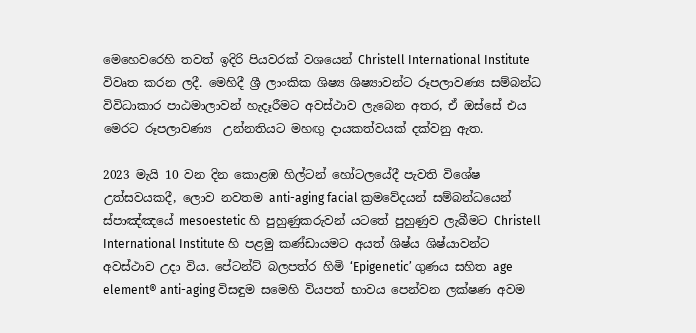මෙහෙවරෙහි තවත් ඉදිරි පියවරක් වශයෙන් Christell International Institute විවෘත කරන ලදී. මෙහිදී ශ්‍රී ලාංකික ශිෂ්‍ය ශිෂ්‍යාවන්ට රූපලාවණ්‍ය සම්බන්ධ විවිධාකාර පාඨමාලාවන් හැදෑරීමට අවස්ථාව ලැබෙන අතර, ඒ ඔස්සේ එය මෙරට රූපලාවණ්‍ය  උන්නතියට මහඟු දායකත්වයක් දක්වනු ඇත.

2023 මැයි 10 වන දින කොළඹ හිල්ටන් හෝටලයේදී පැවති විශේෂ උත්සවයකදී, ලොව නවතම anti-aging facial ක්‍රමවේදයන් සම්බන්ධයෙන් ස්පාඤ්ඤයේ mesoestetic හි පුහුණුකරුවන් යටතේ පුහුණුව ලැබීමට Christell International Institute හි පළමු කණ්ඩායමට අයත් ශිෂ්ය ශිෂ්යාවන්ට අවස්ථාව උදා විය. පේටන්ට් බලපත්ර හිමි ‘Epigenetic’ ගුණය සහිත age element® anti-aging විසඳුම සමෙහි වියපත් භාවය පෙන්වන ලක්ෂණ අවම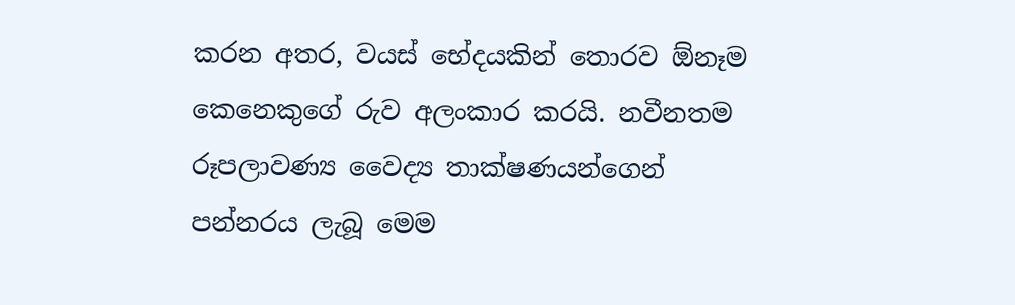කරන අතර, වයස් භේදයකින් තොරව ඕනෑම කෙනෙකුගේ රුව අලංකාර කරයි. නවීනතම රූපලාවණ්‍ය වෛද්‍ය තාක්ෂණයන්ගෙන් පන්නරය ලැබූ මෙම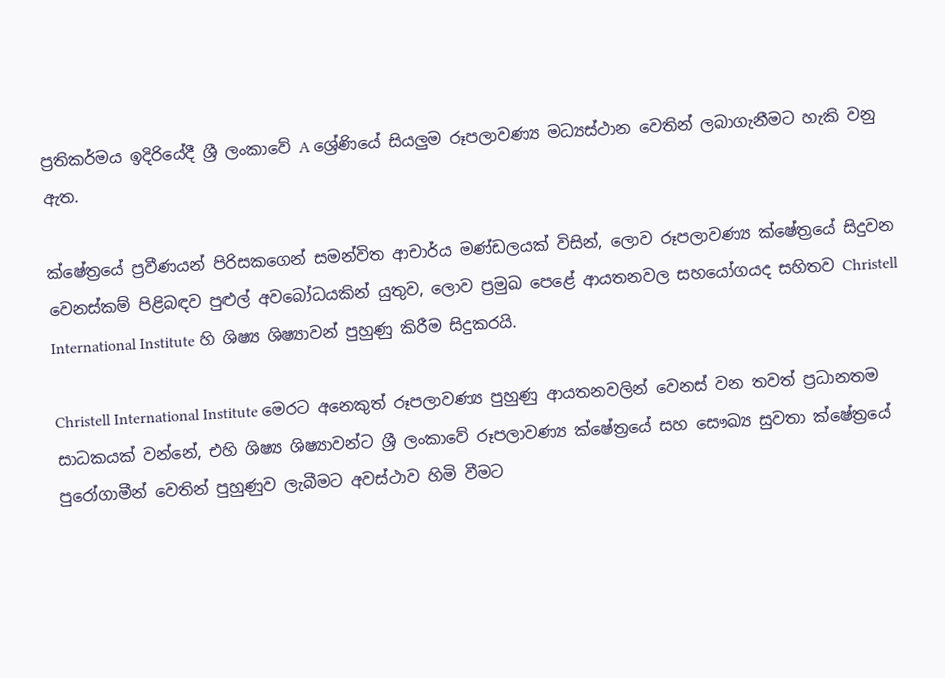ප්‍රතිකර්මය ඉදිරියේදී ශ්‍රී ලංකාවේ A ශ්‍රේණියේ සියලුම රූපලාවණ්‍ය මධ්‍යස්ථාන වෙතින් ලබාගැනීමට හැකි වනු ඇත.

ක්ෂේත්‍රයේ ප්‍රවීණයන් පිරිසකගෙන් සමන්විත ආචාර්ය මණ්ඩලයක් විසින්, ලොව රූපලාවණ්‍ය ක්ෂේත්‍රයේ සිදුවන වෙනස්කම් පිළිබඳව පුළුල් අවබෝධයකින් යුතුව, ලොව ප්‍රමුඛ පෙළේ ආයතනවල සහයෝගයද සහිතව Christell International Institute හි ශිෂ්‍ය ශිෂ්‍යාවන් පුහුණු කිරීම සිදුකරයි.

Christell International Institute මෙරට අනෙකුත් රූපලාවණ්‍ය පුහුණු ආයතනවලින් වෙනස් වන තවත් ප්‍රධානතම සාධකයක් වන්නේ, එහි ශිෂ්‍ය ශිෂ්‍යාවන්ට ශ්‍රී ලංකාවේ රූපලාවණ්‍ය ක්ෂේත්‍රයේ සහ සෞඛ්‍ය සුවතා ක්ෂේත්‍රයේ පුරෝගාමීන් වෙතින් පුහුණුව ලැබීමට අවස්ථාව හිමි වීමට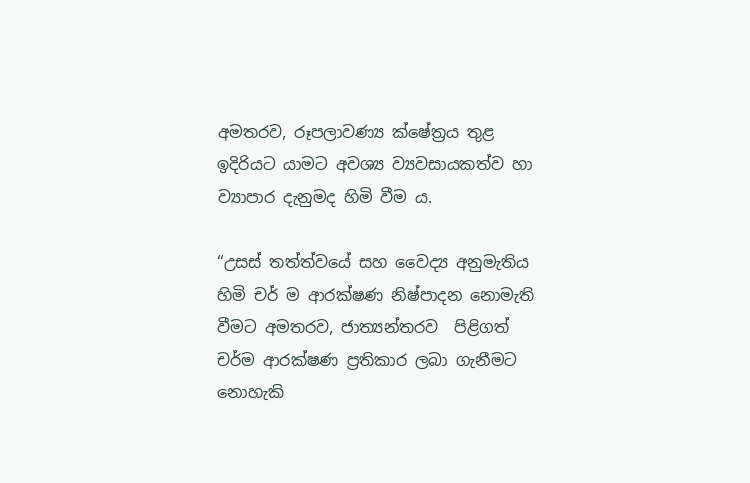අමතරව, රූපලාවණ්‍ය ක්ෂේත්‍රය තුළ ඉදිරියට යාමට අවශ්‍ය ව්‍යවසායකත්ව හා ව්‍යාපාර දැනුමද හිමි වීම ය.

“උසස් තත්ත්වයේ සහ වෛද්‍ය අනුමැතිය හිමි චර් ම ආරක්ෂණ නිෂ්පාදන නොමැති වීමට අමතරව, ජාත්‍යන්තරව  පිළිගත් චර්ම ආරක්ෂණ ප්‍රතිකාර ලබා ගැනීමට නොහැකි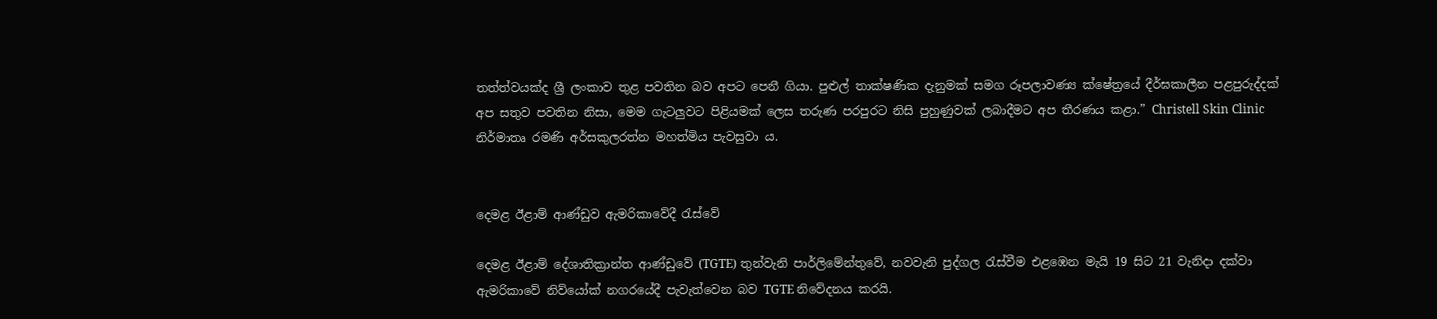තත්ත්වයක්ද ශ්‍රී ලංකාව තුළ පවතින බව අපට පෙනී ගියා. පුළුල් තාක්ෂණික දැනුමක් සමග රූපලාවණ්‍ය ක්ෂේත්‍රයේ දීර්ඝකාලීන පළපුරුද්දක් අප සතුව පවතින නිසා, මෙම ගැටලුවට පිළියමක් ලෙස තරුණ පරපුරට නිසි පුහුණුවක් ලබාදීමට අප තීරණය කළා.” Christell Skin Clinic නිර්මාතෘ රමණි අර්සකුලරත්න මහත්මිය පැවසුවා ය.


දෙමළ ඊළාම් ආණ්ඩුව ඇමරිකාවේදී රැස්වේ

දෙමළ ඊළාම් දේශාතික්‍රාන්ත ආණ්ඩුවේ (TGTE) තුන්වැනි පාර්ලිමේන්තුවේ, නවවැනි පුද්ගල රැස්වීම එළඹෙන මැයි 19 සිට 21 වැනිදා දක්වා ඇමරිකාවේ නිව්යෝක් නගරයේදී පැවැත්වෙන බව TGTE නිවේදනය කරයි.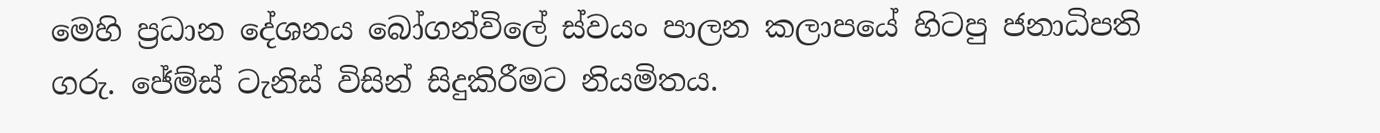මෙහි ප්‍රධාන දේශනය බෝගන්විලේ ස්වයං පාලන කලාපයේ හිටපු ජනාධිපති ගරු. ජේම්ස් ටැනිස් විසින් සිදුකිරීමට නියමිතය.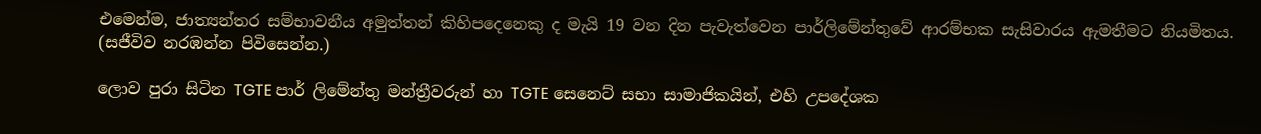එමෙන්ම, ජාත්‍යන්තර සම්භාවනීය අමුත්තන් කිහිපදෙනෙකු ද මැයි 19 වන දින පැවැත්වෙන පාර්ලිමේන්තුවේ ආරම්භක සැසිවාරය ඇමතීමට නියමිතය. (සජීවිව නරඹන්න පිවිසෙන්න.)

ලොව පුරා සිටින TGTE පාර් ලිමේන්තු මන්ත්‍රීවරුන් හා TGTE සෙනෙට් සභා සාමාජිකයින්‍, එහි උපදේශක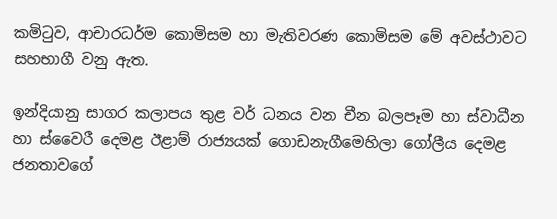කමිටුව, ආචාරධර්ම කොමිසම හා මැතිවරණ කොමිසම මේ අවස්ථාවට සහභාගී වනු ඇත.

ඉන්දියානු සාගර කලාපය තුළ වර් ධනය වන චීන බලපෑම හා ස්වාධීන හා ස්වෛරී දෙමළ ඊළාම් රාජ්‍යයක් ගොඩනැගීමෙහිලා ගෝලීය දෙමළ ජනතාවගේ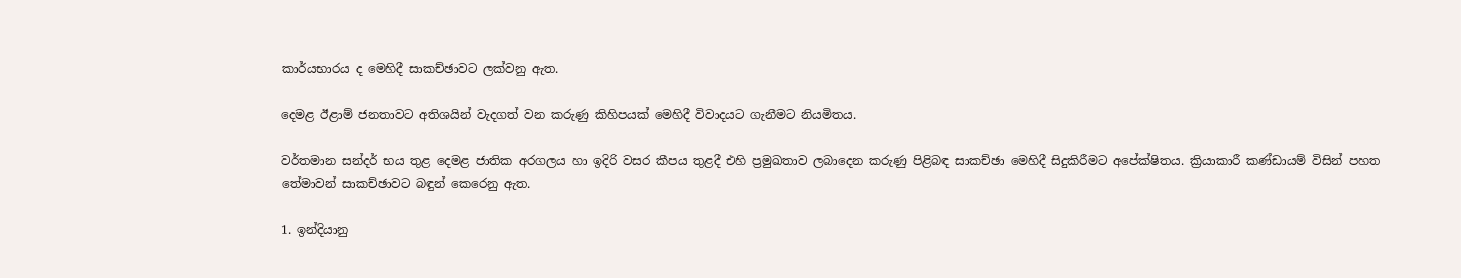කාර්යභාරය ද මෙහිදී සාකච්ඡාවට ලක්වනු ඇත.

දෙමළ ඊළාම් ජනතාවට අතිශයින් වැදගත් වන කරුණු කිහිපයක් මෙහිදී විවාදයට ගැනීමට නියමිතය.

වර්තමාන සන්දර් භය තුළ දෙමළ ජාතික අරගලය හා ඉදිරි වසර කීපය තුළදී එහි ප්‍රමුඛතාව ලබාදෙන කරුණු පිළිබඳ සාකච්ඡා මෙහිදී සිදුකිරීමට අපේක්ෂිතය‍. ක්‍රියාකාරී කණ්ඩායම් විසින් පහත තේමාවන් සාකච්ඡාවට බඳුන් කෙරෙනු ඇත.

1. ඉන්දියානු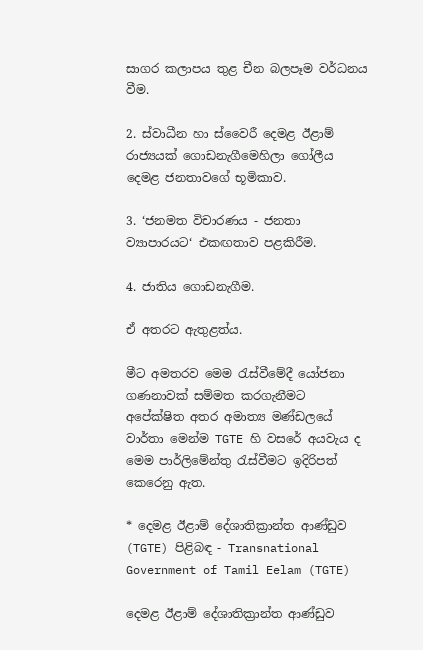සාගර කලාපය තුළ චීන බලපෑම වර්ධනය වීම.

2. ස්වාධීන හා ස්වෛරී දෙමළ ඊළාම් රාජ්‍යයක් ගොඩනැගීමෙහිලා ගෝලීය දෙමළ ජනතාවගේ භූමිකාව.

3. ‘ජනමත විචාරණය - ජනතා ව්‍යාපාරයට‘ එකඟතාව පළකිරීම.

4. ජාතිය ගොඩනැගීම.

ඒ අතරට ඇතුළත්ය.

මීට අමතරව මෙම රැස්වීමේදී යෝජනා ගණනාවක් සම්මත කරගැනීමට අපේක්ෂිත අතර අමාත්‍ය මණ්ඩලයේ වාර්තා මෙන්ම TGTE හි වසරේ අයවැය ද මෙම පාර්ලිමේන්තු රැස්වීමට ඉදිරිපත් කෙරෙනු ඇත.

* දෙමළ ඊළාම් දේශාතික්‍රාන්ත ආණ්ඩුව (TGTE) පිළිබඳ - Transnational Government of Tamil Eelam (TGTE)

දෙමළ ඊළාම් දේශාතික්‍රාන්ත ආණ්ඩුව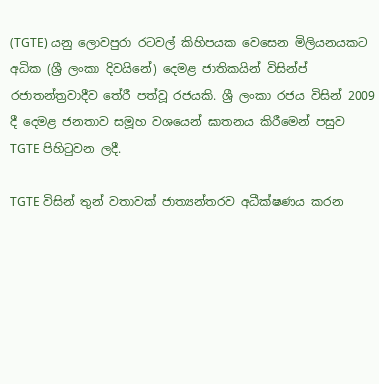(TGTE) යනු ලොවපුරා රටවල් කිහිපයක වෙසෙන මිලියනයකට අධික (ශ්‍රී ලංකා දිවයිනේ) දෙමළ ජාතිකයින් විසින්ප්‍ රජාතන්ත්‍රවාදීව තේරී පත්වූ රජයකි. ශ්‍රී ලංකා රජය විසින් 2009 දී දෙමළ ජනතාව සමූහ වශයෙන් ඝාතනය කිරීමෙන් පසුව TGTE පිහිටුවන ලදී.

TGTE විසින් තුන් වතාවක් ජාත්‍යන්තරව අධීක්ෂණය කරන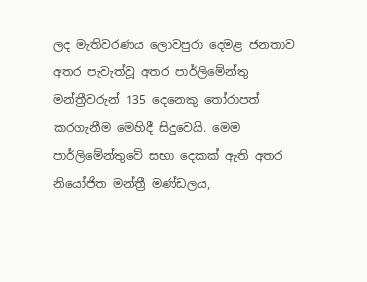ලද මැතිවරණය ලොවපුරා දෙමළ ජනතාව අතර පැවැත්වූ අතර පාර්ලිමේන්තු මන්ත්‍රීවරුන් 135 දෙනෙකු තෝරාපත් කරගැනීම මෙහිදී සිදුවෙයි. මෙම පාර්ලිමේන්තුවේ සභ‍ා දෙකක් ඇති අතර නියෝජිත මන්ත්‍රී මණ්ඩලය,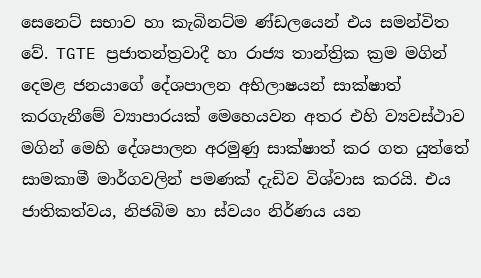සෙනෙට් සභාව හා කැබිනට්ම ණ්ඩලයෙන් එය සමන්විත වේ. TGTE ප්‍රජාතන්ත්‍රවාදී හා රාජ්‍ය තාන්ත්‍රික ක්‍රම මගින් දෙමළ ජනයාගේ දේශපාලන අභිලාෂයන් සාක්ෂාත් කරගැනීමේ ව්‍යාපාරයක් මෙහෙයවන අතර එහි ව්‍යවස්ථාව මගින් මෙහි දේශපාලන අරමුණු සාක්ෂාත් කර ගත යුත්තේ සාමකාමී මාර්ගවලින් පමණක් දැඩිව විශ්වාස කරයි. එය ජාතිකත්වය, නිජබිම හා ස්වයං නිර්ණය යන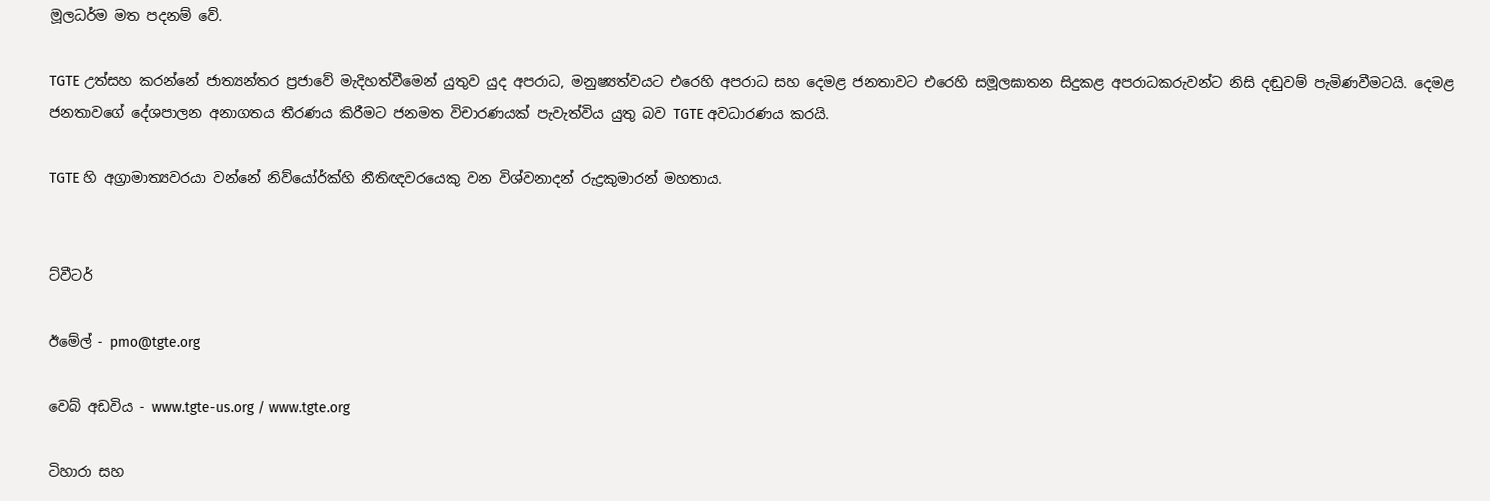මූලධර්ම මත පදනම් වේ.

TGTE උත්සහ කරන්නේ ජාත්‍යන්තර ප්‍රජාවේ මැදිහත්වීමෙන් යුතුව යුද අපරාධ, මනුෂ්‍යත්වයට එරෙහි අපරාධ සහ දෙමළ ජනතාවට එරෙහි සමූලඝාතන සිදුකළ අපරාධකරුවන්ට නිසි දඬුවම් පැමිණවීමටයි. දෙමළ ජනතාවගේ දේශපාලන අනාගතය තීරණය කිරීමට ජනමත විචාරණයක් පැවැත්විය යුතු බව TGTE අවධාරණය කරයි.

TGTE හි අග්‍රාමාත්‍යවරයා වන්නේ නිව්යෝර්ක්හි නීතිඥවරයෙකු වන විශ්වනාදන් රුද්‍රකුමාරන් මහතාය.


ට්වීටර්

ඊමේල් - pmo@tgte.org

වෙබ් අඩවිය - www.tgte-us.org / www.tgte.org

ටිහාරා සහ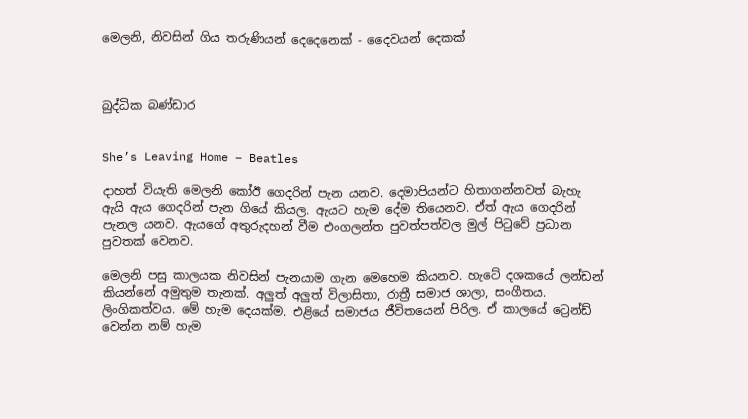මෙලනි, නිවසින් ගිය තරුණියන් දෙදෙනෙක් - දෛවයන් දෙකක්



බුද්ධික බණ්ඩාර


She’s Leaving Home – Beatles

දාහත් වියැති මෙලනි කෝඊ ගෙදරින් පැන යනව. දෙමාපියන්ට හිතාගන්නවත් බැහැ ඇයි ඇය ගෙදරින් පැන ගියේ කියල. ඇයට හැම දේම තියෙනව. ඒත් ඇය ගෙදරින් පැනල යනව. ඇයගේ අතුරුදහන් වීම එංගලන්ත පුවත්පත්වල මුල් පිටුවේ ප්‍රධාන පුවතක් වෙනව.

මෙලනි පසු කාලයක නිවසින් පැනයාම ගැන මෙහෙම කියනව. හැටේ දශකයේ ලන්ඩන් කියන්නේ අමුතුම තැනක්. අලුත් අලුත් විලාසිතා, රාත්‍රී සමාජ ශාලා, සංගීතය. ලිංගිකත්වය. මේ හැම දෙයක්ම. එළියේ සමාජය ජීවිතයෙන් පිරිල. ඒ කාලයේ ට්‍රෙන්ඩ් වෙන්න නම් හැම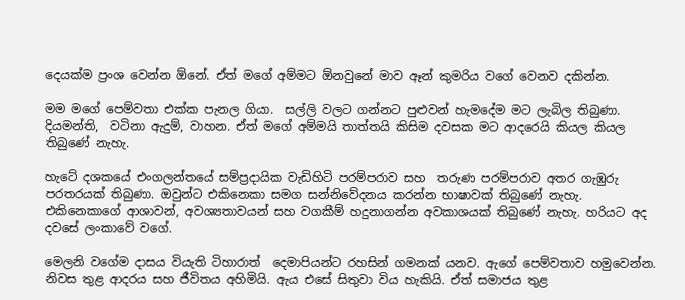දෙයක්ම ප්‍රංශ වෙන්න ඕනේ. ඒත් මගේ අම්මට ඕනවුනේ මාව ඈන් කුමරිය වගේ වෙනව දකින්න.

මම මගේ පෙම්වතා එක්ක පැනල ගියා.  සල්ලි වලට ගන්නට පුළුවන් හැමදේම මට ලැබිල තිබුණා. දියමන්ති,  වටිනා ඇදුම්, වාහන. ඒත් මගේ අම්මයි තාත්තයි කිසිම දවසක මට ආදරෙයි කියල කියල තිබුණේ නැහැ.

හැටේ දශකයේ එංගලන්තයේ සම්ප්‍රදායික වැඩිහිටි පරම්පරාව සහ  තරුණ පරම්පරාව අතර ගැඹුරු පරතරයක් තිබුණා. ඔවුන්ට එකිනෙකා සමග සන්නිවේදනය කරන්න භාෂාවක් තිබුණේ නැහැ. එකිනෙකාගේ ආශාවන්, අවශ්‍යතාවයන් සහ වගකීම් හදුනාගන්න අවකාශයක් තිබුණේ නැහැ. හරියට අද දවසේ ලංකාවේ වගේ.

මෙලනි වගේම දාසය වියැති ටිහාරාත්  දෙමාපියන්ට රහසින් ගමනක් යනව. ඇගේ පෙම්වතාව හමුවෙන්න. නිවස තුළ ආදරය සහ ජීවිතය අහිමියි. ඇය එසේ සිතුවා විය හැකියි. ඒත් සමාජය තුළ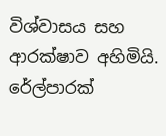විශ්වාසය සහ ආරක්ෂාව අහිමියි. රේල්පාරක්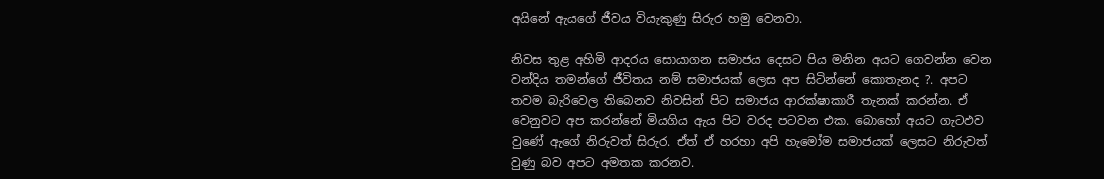අයිනේ ඇයගේ ජීවය වියැකුණු සිරුර හමු වෙනවා.

නිවස තුළ අහිමි ආදරය සොයාගන සමාජය දෙසට පිය මනින අයට ගෙවන්න වෙන වන්දිය තමන්ගේ ජීවිතය නම් සමාජයක් ලෙස අප සිටින්නේ කොතැනද ?. අපට තවම බැරිවෙල තිබෙනව නිවසින් පිට සමාජය ආරක්ෂාකාරී තැනක් කරන්න. ඒ වෙනුවට අප කරන්නේ මියගිය ඇය පිට වරද පටවන එක. බොහෝ අයට ගැටඵව වුණේ ඇගේ නිරුවත් සිරුර. ඒත් ඒ හරහා අපි හැමෝම සමාජයක් ලෙසට නිරුවත් වුණු බව අපට අමතක කරනව.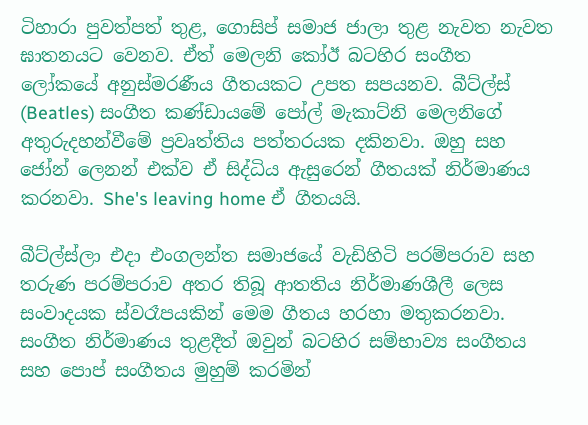ටිහාරා පුවත්පත් තුළ, ගොසිප් සමාජ ජාලා තුළ නැවත නැවත ඝාතනයට වෙනව. ඒත් මෙලනි කෝඊ බටහිර සංගීත ලෝකයේ අනුස්මරණීය ගීතයකට උපත සපයනව. බීට්ල්ස් (Beatles) සංගීත කණ්ඩායමේ පෝල් මැකාට්නි මෙලනිගේ අතුරුදහන්වීමේ ප්‍රවෘත්තිය පත්තරයක දකිනවා. ඔහු සහ ජෝන් ලෙනන් එක්ව ඒ සිද්ධිය ඇසුරෙන් ගීතයක් නිර්මාණය කරනවා. She's leaving home ඒ ගීතයයි.

බීට්ල්ස්ලා එදා එංගලන්ත සමාජයේ වැඩිහිටි පරම්පරාව සහ තරුණ පරම්පරාව අතර තිබූ ආතතිය නිර්මාණශීලී ලෙස සංවාදයක ස්වරෑපයකින් මෙම ගීතය හරහා මතුකරනවා. සංගීත නිර්මාණය තුළදීත් ඔවුන් බටහිර සම්භාව්‍ය සංගීතය සහ පොප් සංගීතය මුහුම් කරමින්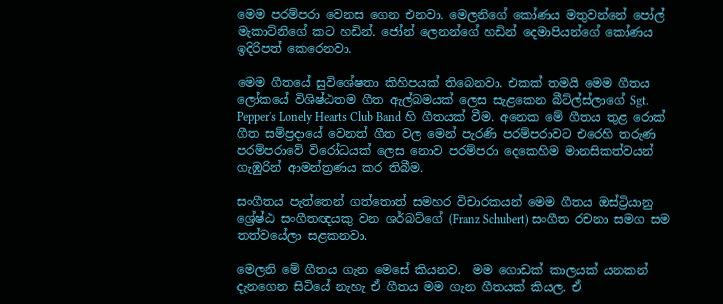මෙම පරම්පරා වෙනස ගෙන එනවා. මෙලනිගේ කෝණය මතුවන්නේ පෝල් මැකාට්නිගේ කට හඩින්. ජෝන් ලෙනන්ගේ හඩින් දෙමාපියන්ගේ කෝණය ඉදිරිපත් කෙරෙනවා.

මෙම ගීතයේ සුවිශේෂතා කිහිපයක් තිබෙනවා. එකක් තමයි මෙම ගීතය ලෝකයේ විශිෂ්ඨතම ගීත ඇල්බමයක් ලෙස සැළකෙන බීට්ල්ස්ලාගේ Sgt. Pepper's Lonely Hearts Club Band හි ගීතයක් වීම. අනෙක මේ ගීතය තුළ රොක් ගීත සම්ප්‍රදායේ වෙනත් ගීත වල මෙන් පැරණි පරම්පරාවට එරෙහි තරුණ පරම්පරාවේ විරෝධයක් ලෙස නොව පරම්පරා දෙකෙහිම මානසිකත්වයන් ගැඹුරින් ආමන්ත්‍රණය කර තිබීම.

සංගීතය පැත්තෙන් ගත්තොත් සමහර විචාරකයන් මෙම ගීතය ඔස්ට්‍රියානු ශ්‍රේෂ්ඨ සංගීතඥයකු වන ශර්බට්ගේ (Franz Schubert) සංගීත රචනා සමග සම තත්වයේලා සළකනවා.

මෙලනි මේ ගීතය ගැන මෙසේ කියනව.  මම ගොඩක් කාලයක් යනකන් දැනගෙන සිටියේ නැහැ ඒ ගීතය මම ගැන ගීතයක් කියල. ඒ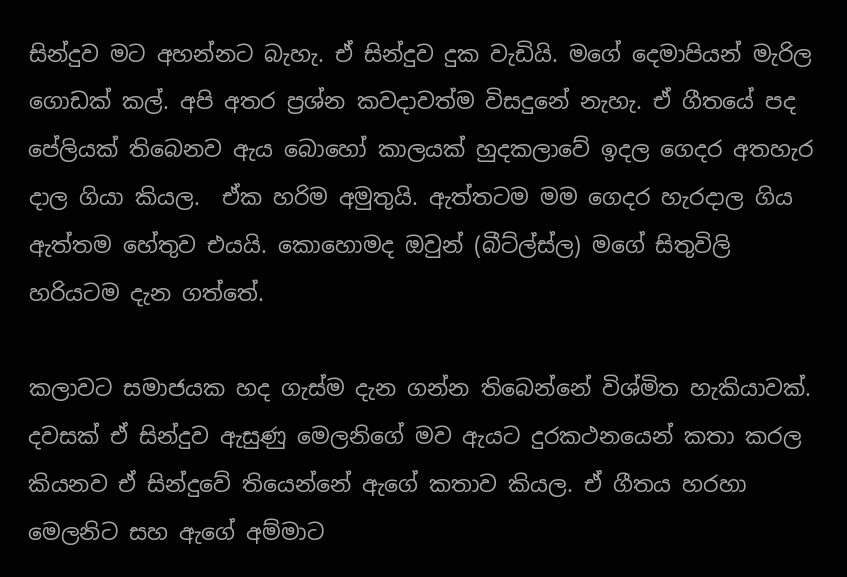සින්දුව මට අහන්නට බැහැ. ඒ සින්දුව දුක වැඩියි. මගේ දෙමාපියන් මැරිල ගොඩක් කල්. අපි අතර ප්‍රශ්න කවදාවත්ම විසදුනේ නැහැ. ඒ ගීතයේ පද පේලියක් තිබෙනව ඇය බොහෝ කාලයක් හුදකලාවේ ඉදල ගෙදර අතහැර දාල ගියා කියල.  ඒක හරිම අමුතුයි. ඇත්තටම මම ගෙදර හැරදාල ගිය ඇත්තම හේතුව එයයි. කොහොමද ඔවුන් (බීට්ල්ස්ල) මගේ සිතුවිලි හරියටම දැන ගත්තේ.

කලාවට සමාජයක හද ගැස්ම දැන ගන්න තිබෙන්නේ විශ්මිත හැකියාවක්. දවසක් ඒ සින්දුව ඇසුණු මෙලනිගේ මව ඇයට දුරකථනයෙන් කතා කරල කියනව ඒ සින්දුවේ තියෙන්නේ ඇගේ කතාව කියල. ඒ ගීතය හරහා මෙලනිට සහ ඇගේ අම්මාට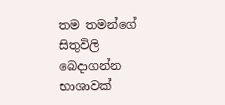තම තමන්ගේ සිතුවිලි බෙදාගන්න භාශාවක්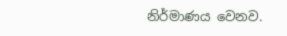නිර්මාණය වෙනව.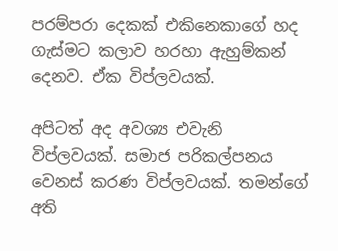පරම්පරා දෙකක් එකිනෙකාගේ හද ගැස්මට කලාව හරහා ඇහුම්කන් දෙනව. ඒක විප්ලවයක්.

අපිටත් අද අවශ්‍ය එවැනි විප්ලවයක්. සමාජ පරිකල්පනය වෙනස් කරණ විප්ලවයක්. තමන්ගේ අති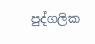පුද්ගලික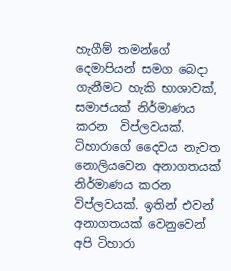හැගීම් තමන්ගේ දෙමාපියන් සමග බෙදා ගැනීමට හැකි භාශාවක්, සමාජයක් නිර්මාණය කරන  විප්ලවයක්. ටිහාරාගේ දෛවය නැවත නොලියවෙන අනාගතයක් නිර්මාණය කරන විප්ලවයක්. ඉතින් එවන් අනාගතයක් වෙනුවෙන් අපි ටිහාරා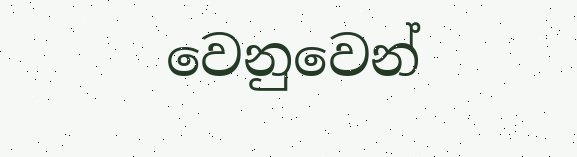වෙනුවෙන්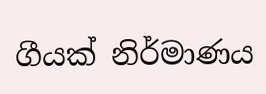ගීයක් නිර්මාණය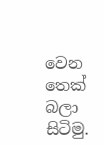වෙන තෙක් බලා සිටිමු.